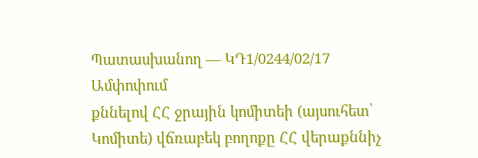Պատասխանող — ԿԴ1/0244/02/17
Ամփոփում
քննելով ՀՀ ջրային կոմիտեի (այսուհետ՝ Կոմիտե) վճռաբեկ բողոքը ՀՀ վերաքննիչ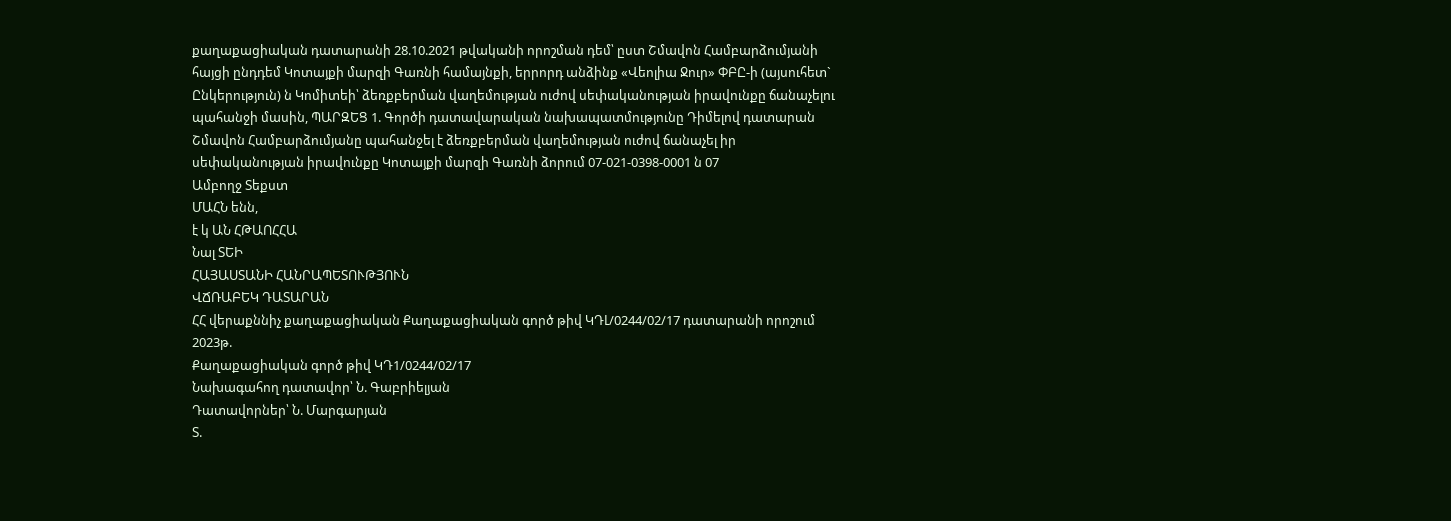քաղաքացիական դատարանի 28.10.2021 թվականի որոշման դեմ՝ ըստ Շմավոն Համբարձումյանի հայցի ընդդեմ Կոտայքի մարզի Գառնի համայնքի, երրորդ անձինք «Վեոլիա Ջուր» ՓԲԸ-ի (այսուհետ` Ընկերություն) ն Կոմիտեի՝ ձեռքբերման վաղեմության ուժով սեփականության իրավունքը ճանաչելու պահանջի մասին, ՊԱՐԶԵՑ 1. Գործի դատավարական նախապատմությունը Դիմելով դատարան Շմավոն Համբարձումյանը պահանջել է ձեռքբերման վաղեմության ուժով ճանաչել իր սեփականության իրավունքը Կոտայքի մարզի Գառնի ձորում 07-021-0398-0001 ն 07
Ամբողջ Տեքստ
ՄԱՀՆ ենն,
է կ ԱՆ ՀԹԱՈՀՀԱ
Նալ ՏԵԻ
ՀԱՅԱՍՏԱՆԻ ՀԱՆՐԱՊԵՏՈՒԹՅՈՒՆ
ՎՃՌԱԲԵԿ ԴԱՏԱՐԱՆ
ՀՀ վերաքննիչ քաղաքացիական Քաղաքացիական գործ թիվ ԿԴԼ/0244/02/17 դատարանի որոշում 2023թ.
Քաղաքացիական գործ թիվ ԿԴ1/0244/02/17
Նախագահող դատավոր՝ Ն. Գաբրիելյան
Դատավորներ՝ Ն. Մարգարյան
Տ.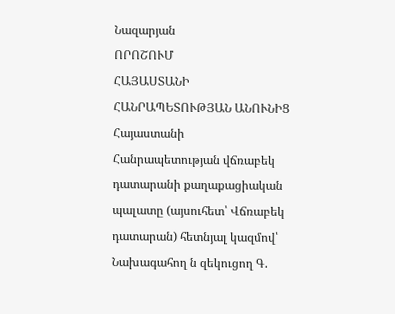Նազարյան
ՈՐՈՇՈՒՄ
ՀԱՅԱՍՏԱՆԻ ՀԱՆՐԱՊԵՏՈՒԹՅԱՆ ԱՆՈՒՆԻՑ
Հայաստանի Հանրապետության վճռաբեկ դատարանի քաղաքացիական
պալատը (այսուհետ՝ Վճռաբեկ դատարան) հետնյալ կազմով՝
Նախագահող ն զեկուցող Գ.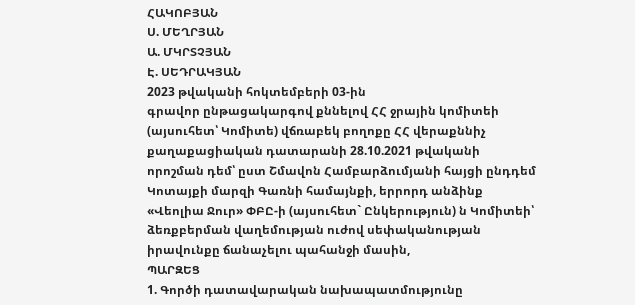ՀԱԿՈԲՅԱՆ
Ս. ՄԵՂՐՅԱՆ
Ա. ՄԿՐՏՉՅԱՆ
Է. ՍԵԴՐԱԿՅԱՆ
2023 թվականի հոկտեմբերի 03-ին
գրավոր ընթացակարգով քննելով ՀՀ ջրային կոմիտեի (այսուհետ՝ Կոմիտե) վճռաբեկ բողոքը ՀՀ վերաքննիչ քաղաքացիական դատարանի 28.10.2021 թվականի որոշման դեմ՝ ըստ Շմավոն Համբարձումյանի հայցի ընդդեմ Կոտայքի մարզի Գառնի համայնքի, երրորդ անձինք «Վեոլիա Ջուր» ՓԲԸ-ի (այսուհետ` Ընկերություն) ն Կոմիտեի՝ ձեռքբերման վաղեմության ուժով սեփականության իրավունքը ճանաչելու պահանջի մասին,
ՊԱՐԶԵՑ
1. Գործի դատավարական նախապատմությունը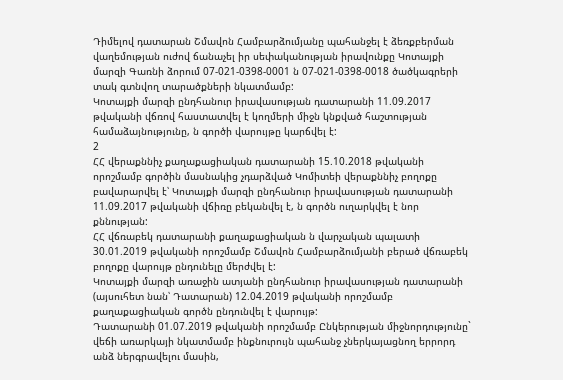Դիմելով դատարան Շմավոն Համբարձումյանը պահանջել է ձեռքբերման վաղեմության ուժով ճանաչել իր սեփականության իրավունքը Կոտայքի մարզի Գառնի ձորում 07-021-0398-0001 ն 07-021-0398-0018 ծածկագրերի տակ գտնվող տարածքների նկատմամբ:
Կոտայքի մարզի ընդհանուր իրավասության դատարանի 11.09.2017 թվականի վճռով հաստատվել է կողմերի միջն կնքված հաշտության համաձայնությունը, ն գործի վարույթը կարճվել է:
2
ՀՀ վերաքննիչ քաղաքացիական դատարանի 15.10.2018 թվականի որոշմամբ գործին մասնակից չդարձված Կոմիտեի վերաքննիչ բողոքը բավարարվել է՝ Կոտայքի մարզի ընդհանուր իրավասության դատարանի 11.09.2017 թվականի վճիռը բեկանվել է, ն գործն ուղարկվել է նոր քննության:
ՀՀ վճռաբեկ դատարանի քաղաքացիական ն վարչական պալատի 30.01.2019 թվականի որոշմամբ Շմավոն Համբարձումյանի բերած վճռաբեկ բողոքը վարույթ ընդունելը մերժվել է:
Կոտայքի մարզի առաջին ատյանի ընդհանուր իրավասության դատարանի (այսուհետ նան՝ Դատարան) 12.04.2019 թվականի որոշմամբ քաղաքացիական գործն ընդունվել է վարույթ:
Դատարանի 01.07.2019 թվականի որոշմամբ Ընկերության միջնորդությունը` վեճի առարկայի նկատմամբ ինքնուրույն պահանջ չներկայացնող երրորդ անձ ներգրավելու մասին,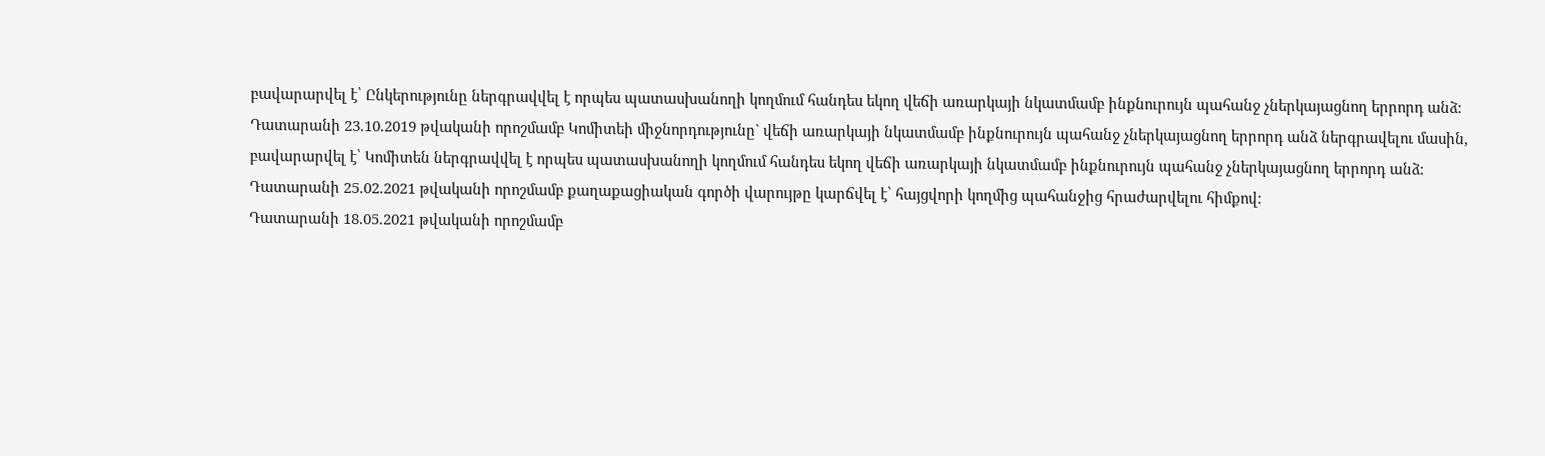բավարարվել է՝ Ընկերությունը ներգրավվել է որպես պատասխանողի կողմում հանդես եկող վեճի առարկայի նկատմամբ ինքնուրույն պահանջ չներկայացնող երրորդ անձ:
Դատարանի 23.10.2019 թվականի որոշմամբ Կոմիտեի միջնորդությունը` վեճի առարկայի նկատմամբ ինքնուրույն պահանջ չներկայացնող երրորդ անձ ներգրավելու մասին, բավարարվել է՝ Կոմիտեն ներգրավվել է որպես պատասխանողի կողմում հանդես եկող վեճի առարկայի նկատմամբ ինքնուրույն պահանջ չներկայացնող երրորդ անձ:
Դատարանի 25.02.2021 թվականի որոշմամբ քաղաքացիական գործի վարույթը կարճվել է՝ հայցվորի կողմից պահանջից հրաժարվելու հիմքով:
Դատարանի 18.05.2021 թվականի որոշմամբ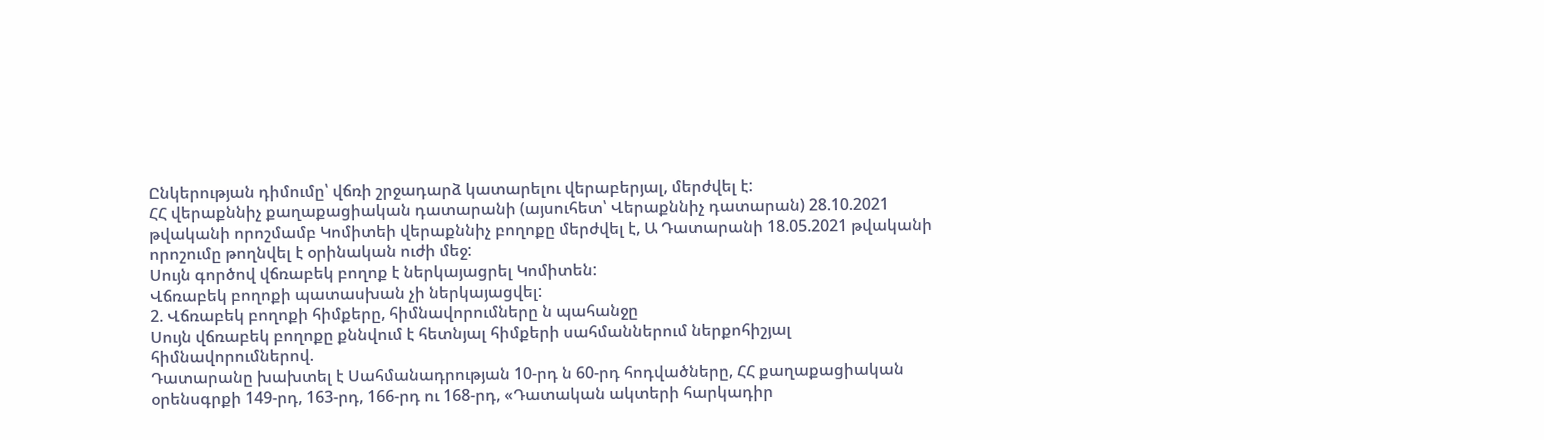Ընկերության դիմումը՝ վճռի շրջադարձ կատարելու վերաբերյալ, մերժվել է:
ՀՀ վերաքննիչ քաղաքացիական դատարանի (այսուհետ՝ Վերաքննիչ դատարան) 28.10.2021 թվականի որոշմամբ Կոմիտեի վերաքննիչ բողոքը մերժվել է, Ա Դատարանի 18.05.2021 թվականի որոշումը թողնվել է օրինական ուժի մեջ:
Սույն գործով վճռաբեկ բողոք է ներկայացրել Կոմիտեն:
Վճռաբեկ բողոքի պատասխան չի ներկայացվել:
2. Վճռաբեկ բողոքի հիմքերը, հիմնավորումները ն պահանջը
Սույն վճռաբեկ բողոքը քննվում է հետնյալ հիմքերի սահմաններում ներքոհիշյալ հիմնավորումներով.
Դատարանը խախտել է Սահմանադրության 10-րդ ն 60-րդ հոդվածները, ՀՀ քաղաքացիական օրենսգրքի 149-րդ, 163-րդ, 166-րդ ու 168-րդ, «Դատական ակտերի հարկադիր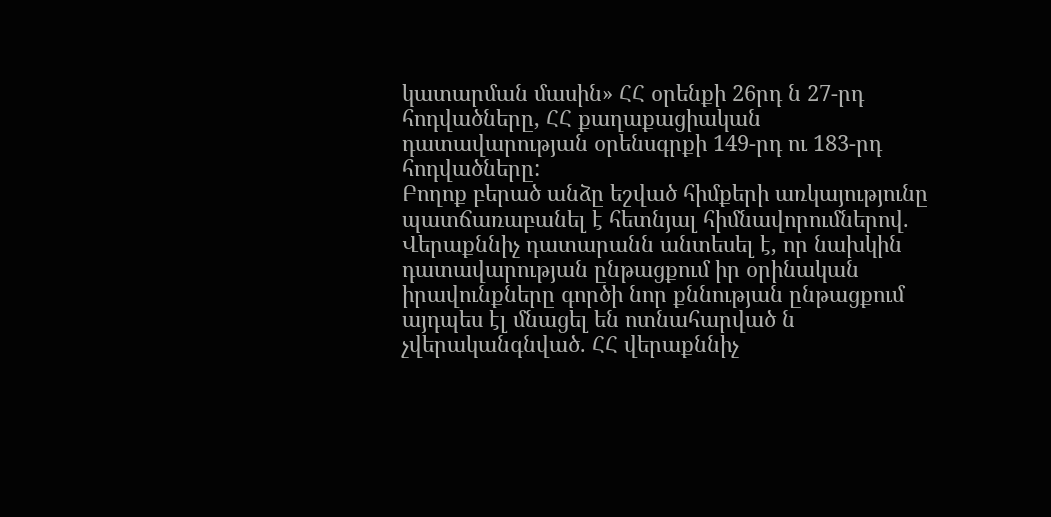կատարման մասին» ՀՀ օրենքի 26րդ ն 27-րդ հոդվածները, ՀՀ քաղաքացիական դատավարության օրենսգրքի 149-րդ ու 183-րդ հոդվածները:
Բողոք բերած անձը եշված հիմքերի առկայությունը պատճառաբանել է հետնյալ հիմնավորումներով.
Վերաքննիչ դատարանն անտեսել է, որ նախկին դատավարության ընթացքում իր օրինական իրավունքները գործի նոր քննության ընթացքում այդպես էլ մնացել են ոտնահարված ն չվերականգնված. ՀՀ վերաքննիչ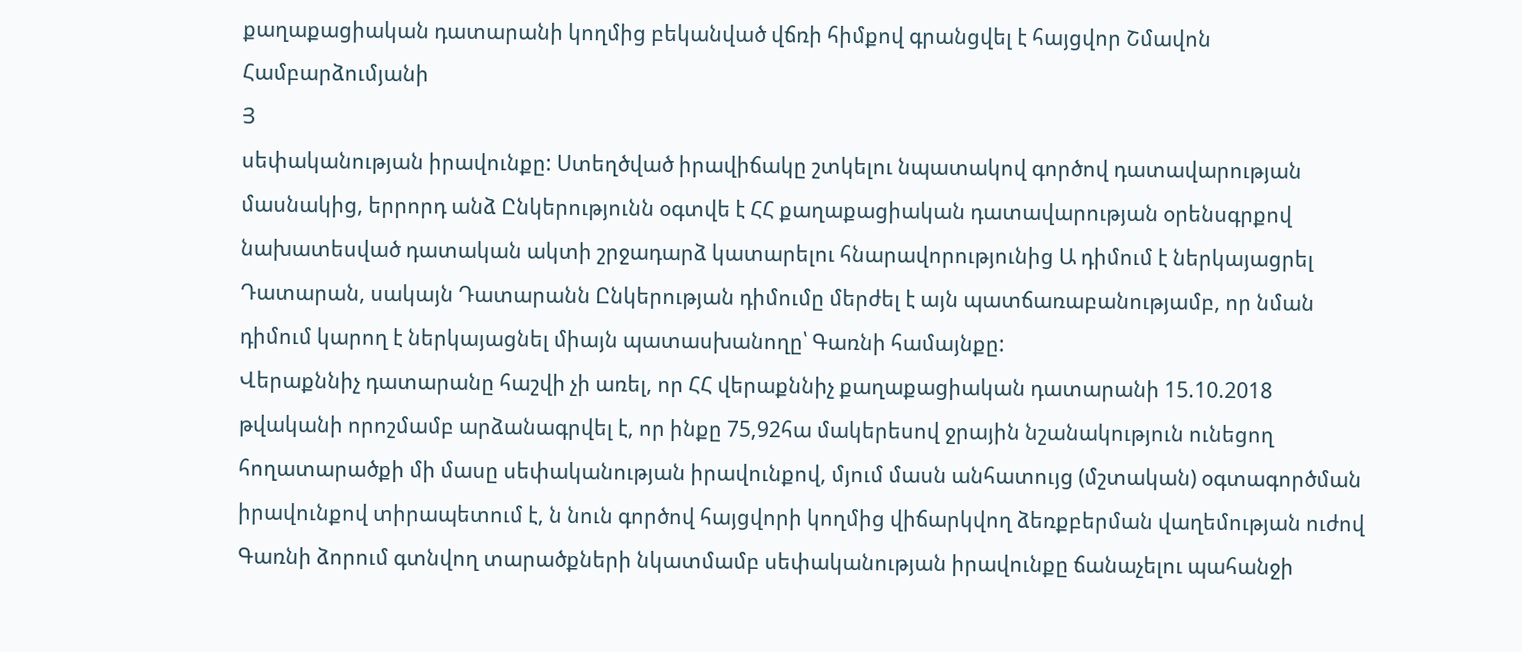քաղաքացիական դատարանի կողմից բեկանված վճռի հիմքով գրանցվել է հայցվոր Շմավոն Համբարձումյանի
Յ
սեփականության իրավունքը: Ստեղծված իրավիճակը շտկելու նպատակով գործով դատավարության մասնակից, երրորդ անձ Ընկերությունն օգտվե է ՀՀ քաղաքացիական դատավարության օրենսգրքով նախատեսված դատական ակտի շրջադարձ կատարելու հնարավորությունից Ա դիմում է ներկայացրել Դատարան, սակայն Դատարանն Ընկերության դիմումը մերժել է այն պատճառաբանությամբ, որ նման դիմում կարող է ներկայացնել միայն պատասխանողը՝ Գառնի համայնքը:
Վերաքննիչ դատարանը հաշվի չի առել, որ ՀՀ վերաքննիչ քաղաքացիական դատարանի 15.10.2018 թվականի որոշմամբ արձանագրվել է, որ ինքը 75,92հա մակերեսով ջրային նշանակություն ունեցող հողատարածքի մի մասը սեփականության իրավունքով, մյում մասն անհատույց (մշտական) օգտագործման իրավունքով տիրապետում է, ն նուն գործով հայցվորի կողմից վիճարկվող ձեռքբերման վաղեմության ուժով Գառնի ձորում գտնվող տարածքների նկատմամբ սեփականության իրավունքը ճանաչելու պահանջի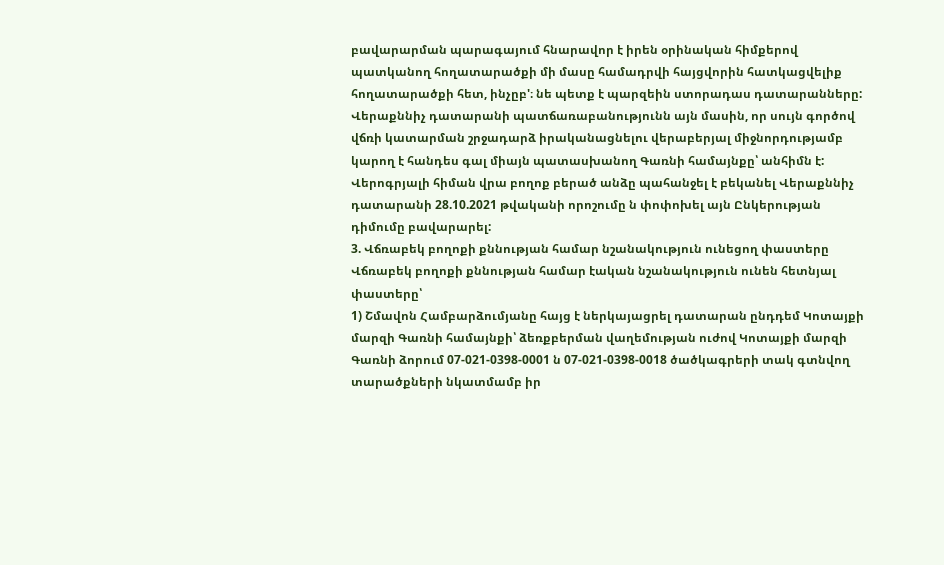բավարարման պարագայում հնարավոր է իրեն օրինական հիմքերով պատկանող հողատարածքի մի մասը համադրվի հայցվորին հատկացվելիք հողատարածքի հետ, ինչըբ'։ նե պետք է պարզեին ստորադաս դատարանները:
Վերաքննիչ դատարանի պատճառաբանությունն այն մասին, որ սույն գործով վճռի կատարման շրջադարձ իրականացնելու վերաբերյալ միջնորդությամբ կարող է հանդես գալ միայն պատասխանող Գառնի համայնքը՝ անհիմն է:
Վերոգրյալի հիման վրա բողոք բերած անձը պահանջել է բեկանել Վերաքննիչ դատարանի 28.10.2021 թվականի որոշումը ն փոփոխել այն Ընկերության դիմումը բավարարել:
3. Վճռաբեկ բողոքի քննության համար նշանակություն ունեցող փաստերը
Վճռաբեկ բողոքի քննության համար էական նշանակություն ունեն հետնյալ փաստերը՝
1) Շմավոն Համբարձումյանը հայց է ներկայացրել դատարան ընդդեմ Կոտայքի մարզի Գառնի համայնքի՝ ձեռքբերման վաղեմության ուժով Կոտայքի մարզի Գառնի ձորում 07-021-0398-0001 ն 07-021-0398-0018 ծածկագրերի տակ գտնվող տարածքների նկատմամբ իր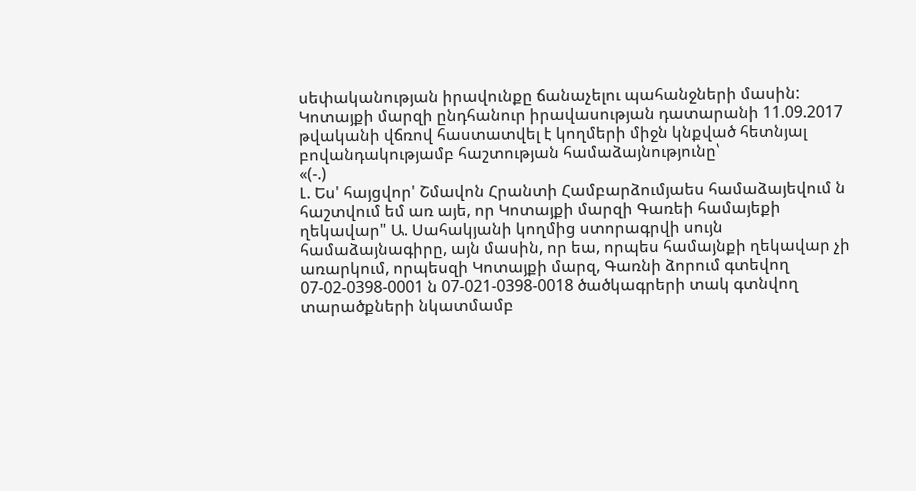սեփականության իրավունքը ճանաչելու պահանջների մասին:
Կոտայքի մարզի ընդհանուր իրավասության դատարանի 11.09.2017 թվականի վճռով հաստատվել է կողմերի միջն կնքված հետնյալ բովանդակությամբ հաշտության համաձայնությունը՝
«(-.)
Լ. Ես' հայցվոր' Շմավոն Հրանտի Համբարձումյաես համաձայեվում ն հաշտվում եմ առ այե, որ Կոտայքի մարզի Գառեի համայեքի ղեկավար" Ա. Սահակյանի կողմից ստորագրվի սույն համաձայնագիրը, այն մասին, որ եա, որպես համայնքի ղեկավար չի առարկում, որպեսզի Կոտայքի մարզ, Գառնի ձորում գտեվող 07-02-0398-0001 ն 07-021-0398-0018 ծածկագրերի տակ գտնվող տարածքների նկատմամբ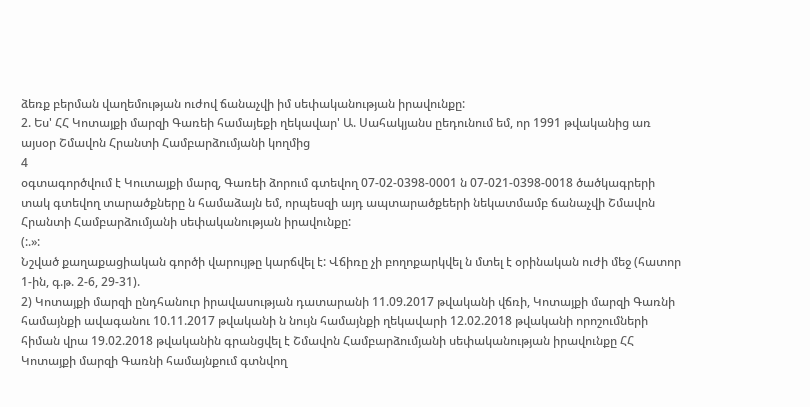ձեռք բերման վաղեմության ուժով ճանաչվի իմ սեփականության իրավունքը:
2. Ես' ՀՀ Կոտայքի մարզի Գառեի համայեքի ղեկավար' Ա. Սահակյանս ըեդունում եմ, որ 1991 թվականից առ այսօր Շմավոն Հրանտի Համբարձումյանի կողմից
4
օգտագործվում է Կուտայքի մարզ, Գառեի ձորում գտեվող 07-02-0398-0001 ն 07-021-0398-0018 ծածկագրերի տակ գտեվող տարածքները ն համաձայն եմ, որպեսզի այդ ապտարածքեերի նեկատմամբ ճանաչվի Շմավոն Հրանտի Համբարձումյանի սեփականության իրավունքը:
(:.»:
Նշված քաղաքացիական գործի վարույթը կարճվել է: Վճիռը չի բողոքարկվել ն մտել է օրինական ուժի մեջ (հատոր 1-ին, գ.թ. 2-6, 29-31).
2) Կոտայքի մարզի ընդհանուր իրավասության դատարանի 11.09.2017 թվականի վճռի, Կոտայքի մարզի Գառնի համայնքի ավագանու 10.11.2017 թվականի ն նույն համայնքի ղեկավարի 12.02.2018 թվականի որոշումների հիման վրա 19.02.2018 թվականին գրանցվել է Շմավոն Համբարձումյանի սեփականության իրավունքը ՀՀ Կոտայքի մարզի Գառնի համայնքում գտնվող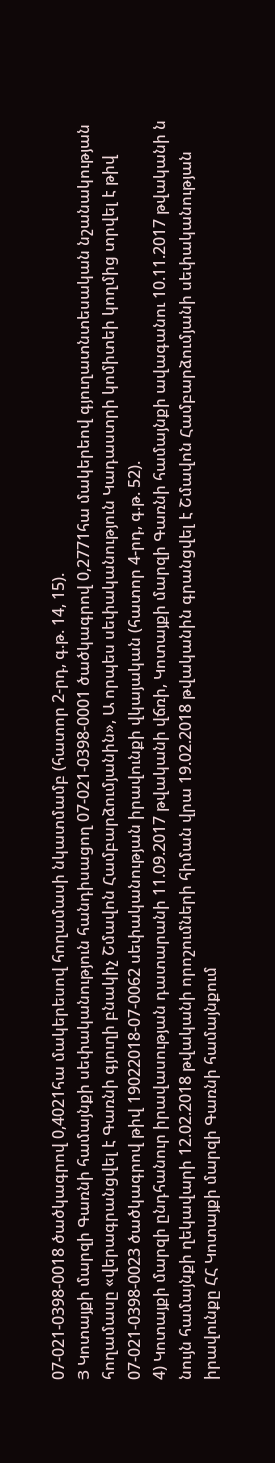07-021-0398-0018 ծածկագրով 0,4021հա մակերեսով հողամասի նկատմամբ (հատոր 2-րդ, գ.թ. 14, 15).
Յ Կոտայքի մարզի Գառնի համայնքի սեփականություն հանդիսացող 07-021-0398-0001 ծածկագրով 0,2771հա մակերեով գյուղատնտեսական նշանակության հողամասը «վերագրանցվել է Գառնի գյուղի բնակիչ Շմավոն Համբարձումյանին», Ա որպես սեփականություն Կադաստրի կոմիտեի կողմից տրվել է թիվ 07-021-0398-0023 ծածկագրով թիվ 19022018-07-0062 սեփականության իրավունքի վկայական (հատոր 4-րդ, գ.թ. 52).
4) Կոտայքի մարզի ընդհանուր իրավասության դատարանի 11.09.2017 թվականի վճռի, Կոտայքի մարզի Գառնի համայնքի ավագանու 10.11.2017 թվականի ն նույն համայնքի ղեկավարի 12.02.2018 թվականի որոշումների հիման վրա 19.02.2018 թվականին գրանցվել է Շմավոն Համբարձումյանի սեփականության իրավունքը ՀՀ Կոտայքի մարզի Գառնի համայնքում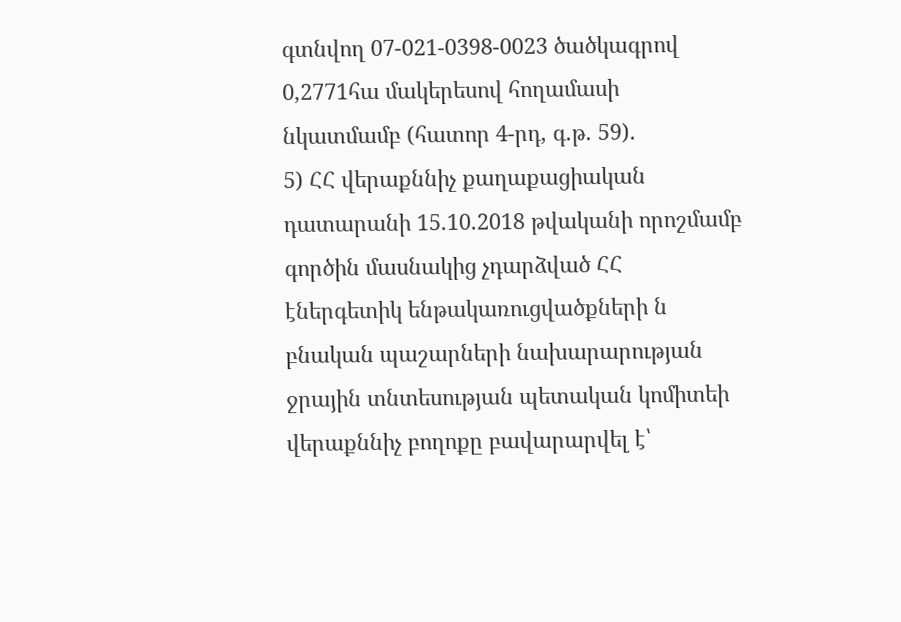գտնվող 07-021-0398-0023 ծածկագրով 0,2771հա մակերեսով հողամասի նկատմամբ (հատոր 4-րդ, գ.թ. 59).
5) ՀՀ վերաքննիչ քաղաքացիական դատարանի 15.10.2018 թվականի որոշմամբ գործին մասնակից չդարձված ՀՀ էներգետիկ ենթակառուցվածքների ն բնական պաշարների նախարարության ջրային տնտեսության պետական կոմիտեի վերաքննիչ բողոքը բավարարվել է՝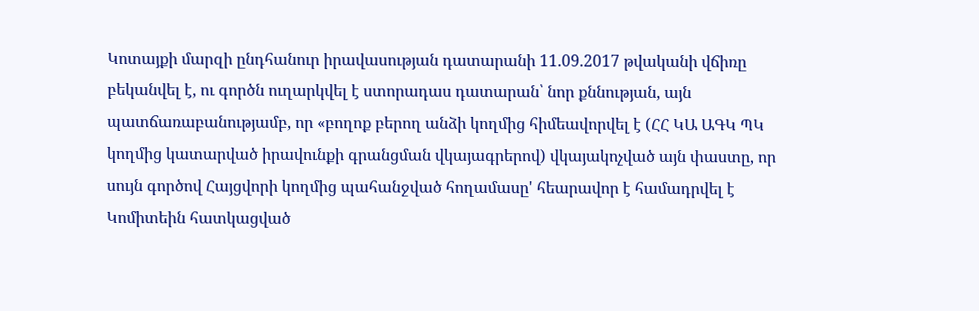Կոտայքի մարզի ընդհանուր իրավասության դատարանի 11.09.2017 թվականի վճիռը բեկանվել է, ու գործն ուղարկվել է ստորադաս դատարան՝ նոր քննության, այն պատճառաբանությամբ, որ «բողոք բերող անձի կողմից հիմեավորվել է (ՀՀ ԿԱ ԱԳԿ ՊԿ կողմից կատարված իրավունքի գրանցման վկայագրերով) վկայակոչված այն փաստը, որ սույն գործով Հայցվորի կողմից պահանջված հողամասը' հեարավոր է համադրվել է Կոմիտեին հատկացված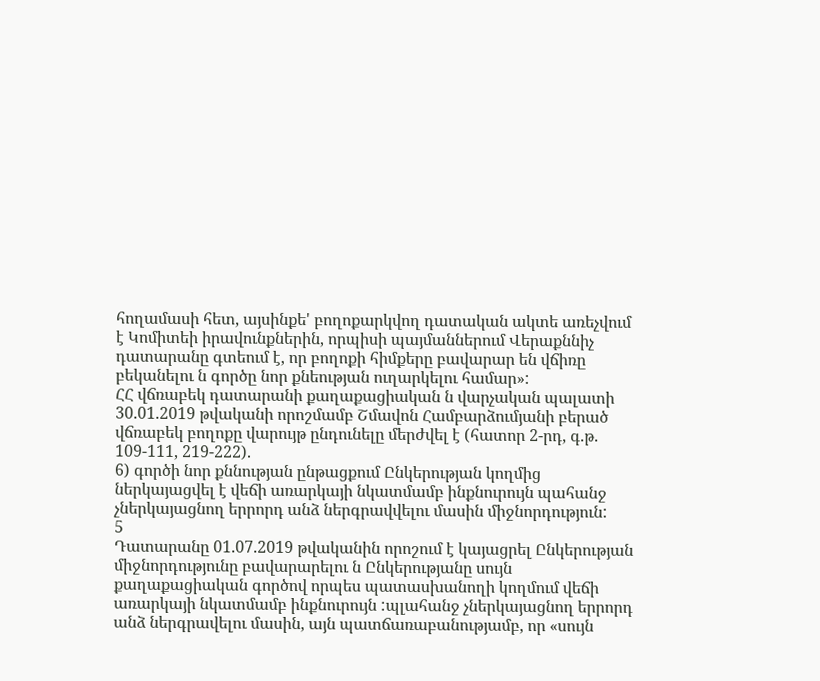հողամասի հետ, այսինքե' բողոքարկվող դատական ակտե առեչվում է Կոմիտեի իրավունքներին, որպիսի պայմաններում Վերաքննիչ դատարանը գտեում է, որ բողոքի հիմքերը բավարար են վճիռը բեկանելու ն գործը նոր քնեության ուղարկելու համար»:
ՀՀ վճռաբեկ դատարանի քաղաքացիական ն վարչական պալատի 30.01.2019 թվականի որոշմամբ Շմավոն Համբարձումյանի բերած վճռաբեկ բողոքը վարույթ ընդունելը մերժվել է (հատոր 2-րդ, գ.թ. 109-111, 219-222).
6) գործի նոր քննության ընթացքում Ընկերության կողմից ներկայացվել է վեճի առարկայի նկատմամբ ինքնուրույն պահանջ չներկայացնող երրորդ անձ ներգրավվելու մասին միջնորդություն:
5
Դատարանը 01.07.2019 թվականին որոշում է կայացրել Ընկերության միջնորդությունը բավարարելու ն Ընկերությանը սույն քաղաքացիական գործով որպես պատասխանողի կողմում վեճի առարկայի նկատմամբ ինքնուրույն :պլահանջ չներկայացնող երրորդ անձ ներգրավելու մասին, այն պատճառաբանությամբ, որ «սույն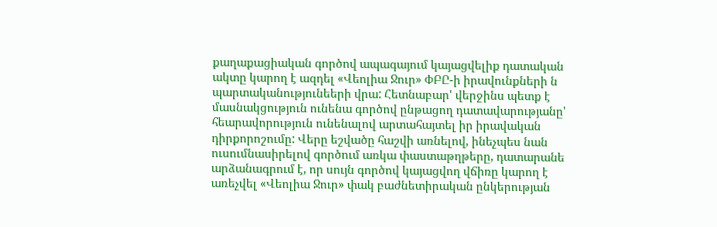քաղաքացիական գործով ապագայում կայացվելիք դատական ակտը կարող է ազդել «Վեոլիա Ջուր» ՓԲԸ-ի իրավունքների ն պարտականությունեերի վրա: Հետնաբար' վերջինս պետք է մասնակցություն ունենա գործով ընթացող դատավարությանը' հեարավորություն ունենալով արտահայտել իր իրավական դիրքորոշումը: Վերը եշվածը հաշվի առնելով, ինեչպես նան ուսումնասիրելով գործում առկա փաստաթղթերը, դատարանե արձանագրում է, որ սույն գործով կայացվող վճիռը կարող է առեչվել «Վեոլիա Ջուր» փակ բաժնետիրական ընկերության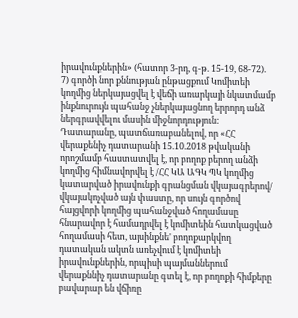իրավունքներին» (հատոր 3-րդ, գ-թ. 15-19, 68-72).
7) գործի նոր քննության ընթացքում Կոմիտեի կողմից ներկայացվել է վեճի առարկայի նկատմամբ ինքնուրույն պահանջ չներկայացնող երրորդ անձ ներգրավվելու մասին միջնորդություն:
Դատարանը, պատճառաբանելով, որ «ՀՀ վերաքենիչ դատարանի 15.10.2018 թվականի որոշմամբ հաստատվել է, որ բողոք բերող անձի կողմից հիմնավորվել է /ՀՀ ԿԱ ԱԳԿ ՊԿ կողմից կատարված իրավունքի գրանցման վկայագրերով/ վկայակոչված այն փաստը, որ սույն գործով հայցվորի կողմից պահանջված հողամասը հնարավոր է համադրվել է կոմիտեին հատկացված հողամասի հետ, այսինքնե' բողոքարկվող դատական ակտն առեչվում է կոմիտեի իրավունքներին, որպիսի պայմաններում վերաքննիչ դատարանը գտել է, որ բողոքի հիմքերը բավարար են վճիռը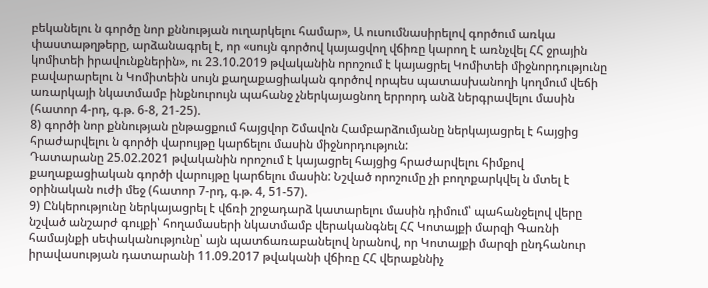բեկանելու ն գործը նոր քննության ուղարկելու համար», Ա ուսումնասիրելով գործում առկա փաստաթղթերը, արձանագրել է, որ «սույն գործով կայացվող վճիռը կարող է առնչվել ՀՀ ջրային կոմիտեի իրավունքներին», ու 23.10.2019 թվականին որոշում է կայացրել Կոմիտեի միջնորդությունը բավարարելու ն Կոմիտեին սույն քաղաքացիական գործով որպես պատասխանողի կողմում վեճի առարկայի նկատմամբ ինքնուրույն պահանջ չներկայացնող երրորդ անձ ներգրավելու մասին (հատոր 4-րդ, գ.թ. 6-8, 21-25).
8) գործի նոր քննության ընթացքում հայցվոր Շմավոն Համբարձումյանը ներկայացրել է հայցից հրաժարվելու ն գործի վարույթը կարճելու մասին միջնորդություն:
Դատարանը 25.02.2021 թվականին որոշում է կայացրել հայցից հրաժարվելու հիմքով քաղաքացիական գործի վարույթը կարճելու մասին: Նշված որոշումը չի բողոքարկվել ն մտել է օրինական ուժի մեջ (հատոր 7-րդ, գ.թ. 4, 51-57).
9) Ընկերությունը ներկայացրել է վճռի շրջադարձ կատարելու մասին դիմում՝ պահանջելով վերը նշված անշարժ գույքի՝ հողամասերի նկատմամբ վերականգնել ՀՀ Կոտայքի մարզի Գառնի համայնքի սեփականությունը՝ այն պատճառաբանելով նրանով, որ Կոտայքի մարզի ընդհանուր իրավասության դատարանի 11.09.2017 թվականի վճիռը ՀՀ վերաքննիչ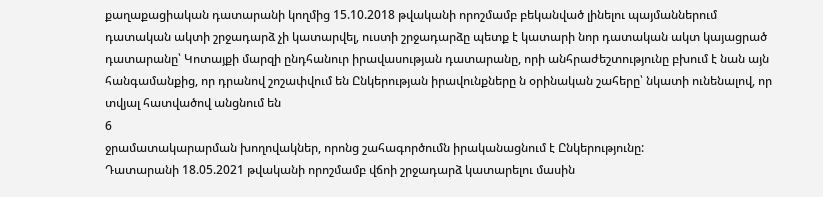քաղաքացիական դատարանի կողմից 15.10.2018 թվականի որոշմամբ բեկանված լինելու պայմաններում դատական ակտի շրջադարձ չի կատարվել, ուստի շրջադարձը պետք է կատարի նոր դատական ակտ կայացրած դատարանը՝ Կոտայքի մարզի ընդհանուր իրավասության դատարանը, որի անհրաժեշտությունը բխում է նան այն հանգամանքից, որ դրանով շոշափվում են Ընկերության իրավունքները ն օրինական շահերը՝ նկատի ունենալով, որ տվյալ հատվածով անցնում են
6
ջրամատակարարման խողովակներ, որոնց շահագործումն իրականացնում է Ընկերությունը:
Դատարանի 18.05.2021 թվականի որոշմամբ վճոի շրջադարձ կատարելու մասին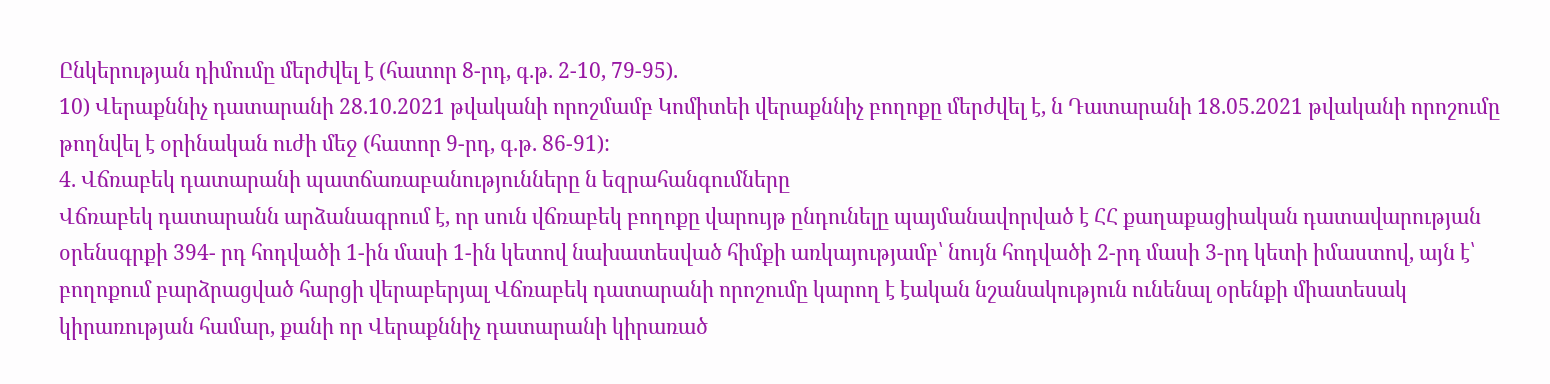Ընկերության դիմումը մերժվել է (հատոր 8-րդ, գ.թ. 2-10, 79-95).
10) Վերաքննիչ դատարանի 28.10.2021 թվականի որոշմամբ Կոմիտեի վերաքննիչ բողոքը մերժվել է, ն Դատարանի 18.05.2021 թվականի որոշումը թողնվել է օրինական ուժի մեջ (հատոր 9-րդ, գ.թ. 86-91):
4. Վճռաբեկ դատարանի պատճառաբանությունները ն եզրահանգումները
Վճռաբեկ դատարանն արձանագրում է, որ սուն վճռաբեկ բողոքը վարույթ ընդունելը պայմանավորված է ՀՀ քաղաքացիական դատավարության օրենսգրքի 394- րդ հոդվածի 1-ին մասի 1-ին կետով նախատեսված հիմքի առկայությամբ՝ նույն հոդվածի 2-րդ մասի 3-րդ կետի իմաստով, այն է՝ բողոքում բարձրացված հարցի վերաբերյալ Վճռաբեկ դատարանի որոշումը կարող է էական նշանակություն ունենալ օրենքի միատեսակ կիրառության համար, քանի որ Վերաքննիչ դատարանի կիրառած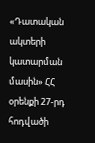«Դատական ակտերի կատարման մասին» ՀՀ օրենքի 27-րդ հոդվածի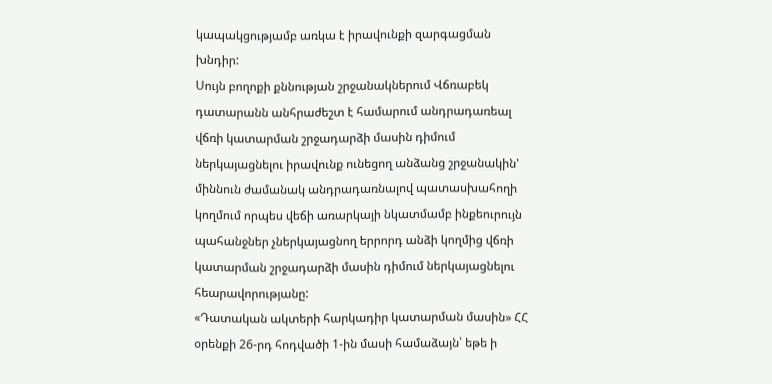կապակցությամբ առկա է իրավունքի զարգացման խնդիր:
Սույն բողոքի քննության շրջանակներում Վճռաբեկ դատարանն անհրաժեշտ է համարում անդրադառեալ վճռի կատարման շրջադարձի մասին դիմում ներկայացնելու իրավունք ունեցող անձանց շրջանակին' միննուն ժամանակ անդրադառնալով պատասխահողի կողմում որպես վեճի առարկայի նկատմամբ ինքեուրույն պահանջներ չներկայացնող երրորդ անձի կողմից վճռի կատարման շրջադարձի մասին դիմում ներկայացնելու հեարավորությանը:
«Դատական ակտերի հարկադիր կատարման մասին» ՀՀ օրենքի 26-րդ հոդվածի 1-ին մասի համաձայն՝ եթե ի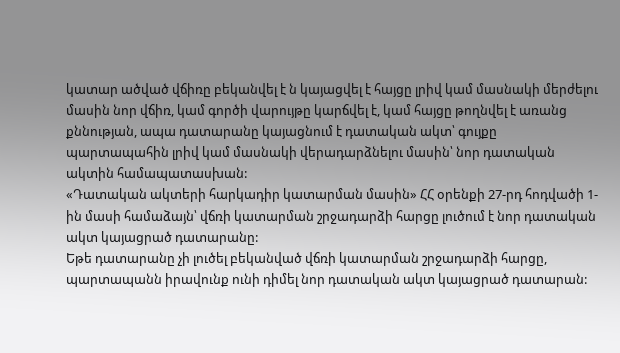կատար ածված վճիռը բեկանվել է ն կայացվել է հայցը լրիվ կամ մասնակի մերժելու մասին նոր վճիռ, կամ գործի վարույթը կարճվել է, կամ հայցը թողնվել է առանց քննության, ապա դատարանը կայացնում է դատական ակտ՝ գույքը պարտապահին լրիվ կամ մասնակի վերադարձնելու մասին՝ նոր դատական ակտին համապատասխան:
«Դատական ակտերի հարկադիր կատարման մասին» ՀՀ օրենքի 27-րդ հոդվածի 1-ին մասի համաձայն՝ վճռի կատարման շրջադարձի հարցը լուծում է նոր դատական ակտ կայացրած դատարանը:
Եթե դատարանը չի լուծել բեկանված վճռի կատարման շրջադարձի հարցը, պարտապանն իրավունք ունի դիմել նոր դատական ակտ կայացրած դատարան: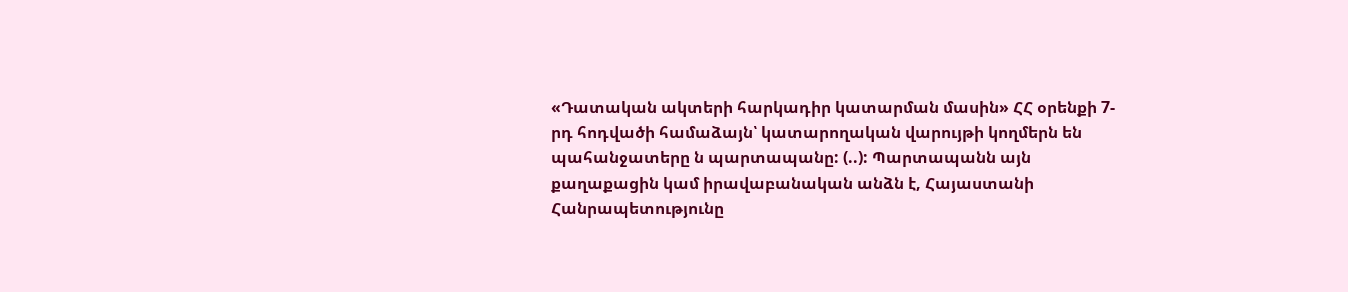«Դատական ակտերի հարկադիր կատարման մասին» ՀՀ օրենքի 7-րդ հոդվածի համաձայն՝ կատարողական վարույթի կողմերն են պահանջատերը ն պարտապանը: (..): Պարտապանն այն քաղաքացին կամ իրավաբանական անձն է, Հայաստանի Հանրապետությունը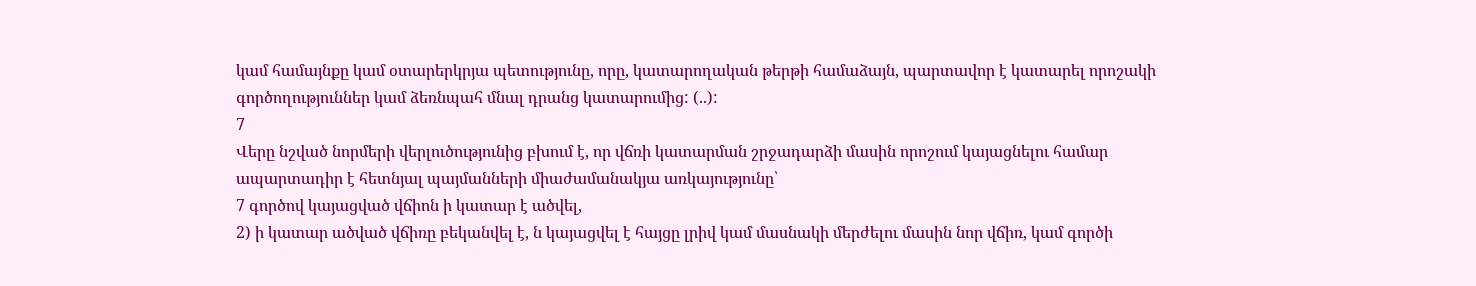կամ համայնքը կամ օտարերկրյա պետությունը, որը, կատարողական թերթի համաձայն, պարտավոր է կատարել որոշակի գործողություններ կամ ձեռնպահ մնալ դրանց կատարումից: (..):
7
Վերը նշված նորմերի վերլուծությունից բխում է, որ վճռի կատարման շրջադարձի մասին որոշում կայացնելու համար ապարտադիր է հետնյալ պայմանների միաժամանակյա առկայությունը՝
7 գործով կայացված վճիոն ի կատար է ածվել,
2) ի կատար ածված վճիռը բեկանվել է, ն կայացվել է հայցը լրիվ կամ մասնակի մերժելու մասին նոր վճիռ, կամ գործի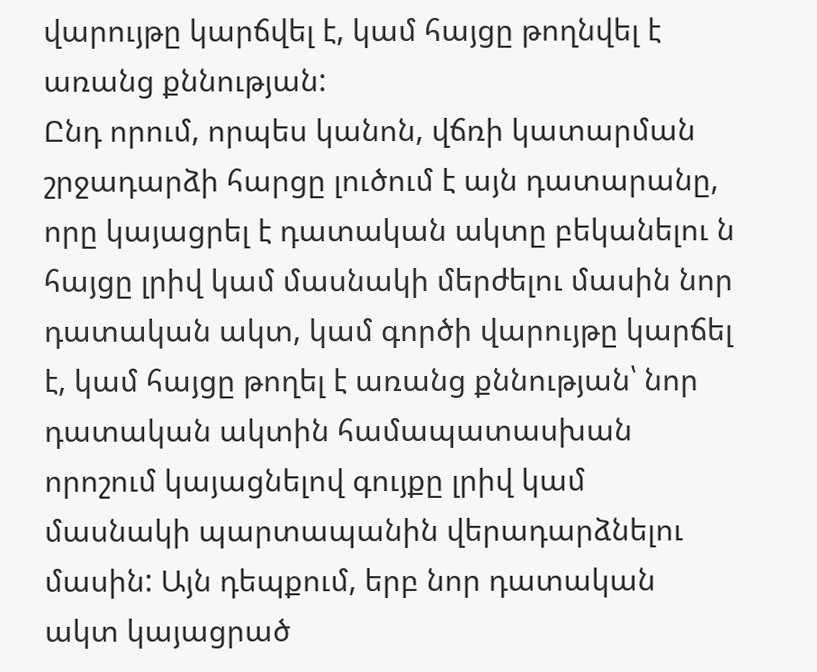վարույթը կարճվել է, կամ հայցը թողնվել է առանց քննության:
Ընդ որում, որպես կանոն, վճռի կատարման շրջադարձի հարցը լուծում է այն դատարանը, որը կայացրել է դատական ակտը բեկանելու ն հայցը լրիվ կամ մասնակի մերժելու մասին նոր դատական ակտ, կամ գործի վարույթը կարճել է, կամ հայցը թողել է առանց քննության՝ նոր դատական ակտին համապատասխան որոշում կայացնելով գույքը լրիվ կամ մասնակի պարտապանին վերադարձնելու մասին: Այն դեպքում, երբ նոր դատական ակտ կայացրած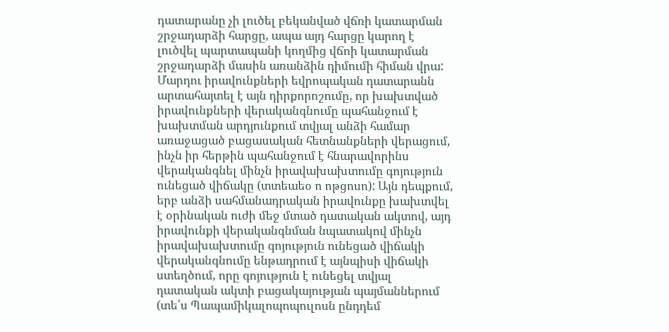դատարանը չի լուծել բեկանված վճռի կատարման շրջադարձի հարցը, ապա այդ հարցը կարող է լուծվել պարտապանի կողմից վճոի կատարման շրջադարձի մասին առանձին դիմումի հիման վրա:
Մարդու իրավունքների եվրոպական դատարանն արտահայտել է այն դիրքորոշումը, որ խախտված իրավունքների վերականգնումը պահանջում է խախտման արդյունքում տվյալ անձի համար առաջացած բացասական հետնանքների վերացում, ինչն իր հերթին պահանջում է հնարավորինս վերականգնել մինչն իրավախախտումը գոյություն ունեցած վիճակը (տտեաեօ ո ոթցոսո): Այն դեպքում, երբ անձի սահմանադրական իրավունքը խախտվել է օրինական ուժի մեջ մտած դատական ակտով, այդ իրավունքի վերականգնման նպատակով մինչն իրավախախտումը գոյություն ունեցած վիճակի վերականգնումը ենթադրում է այնպիսի վիճակի ստեղծում, որը գոյություն է ունեցել տվյալ դատական ակտի բացակայության պայմաններում (տե՛ս Պապամիկալոպոպուլոսն ընդդեմ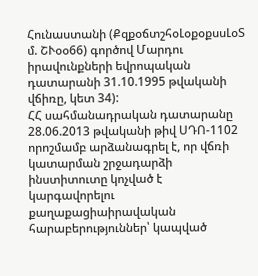Հունաստանի (ՔզքօճտշհօԼօքօքսսԼօՏ մ. ՇՒօօ66) գործով Մարդու իրավունքների եվրոպական դատարանի 31.10.1995 թվականի վճիռը, կետ 34):
ՀՀ սահմանադրական դատարանը 28.06.2013 թվականի թիվ ՍԴՈ-1102 որոշմամբ արձանագրել է, որ վճռի կատարման շրջադարձի ինստիտուտը կոչված է կարգավորելու քաղաքացիաիրավական հարաբերություններ՝ կապված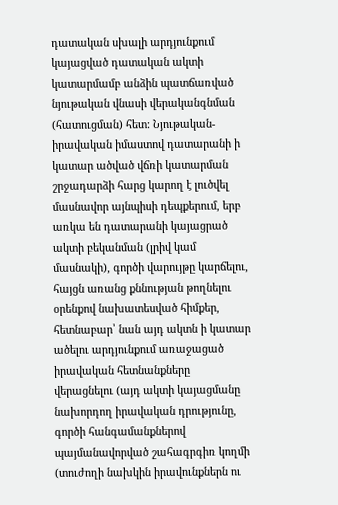դատական սխալի արդյունքում կայացված դատական ակտի կատարմամբ անձին պատճառված նյութական վնասի վերականգնման (հատուցման) հետ: Նյութական-իրավական իմաստով դատարանի ի կատար ածված վճռի կատարման շրջադարձի հարց կարող է լուծվել մասնավոր այնպիսի դեպքերում, երբ առկա են դատարանի կայացրած ակտի բեկանման (լրիվ կամ մասնակի), գործի վարույթը կարճելու, հայցն առանց քննության թողնելու օրենքով նախատեսված հիմքեր, հետնաբար՝ նան այդ ակտն ի կատար ածելու արդյունքում առաջացած իրավական հետնանքները վերացնելու (այդ ակտի կայացմանը նախորդող իրավական դրությունը, գործի հանգամանքներով պայմանավորված շահագրգիռ կողմի (տուժողի նախկին իրավունքներն ու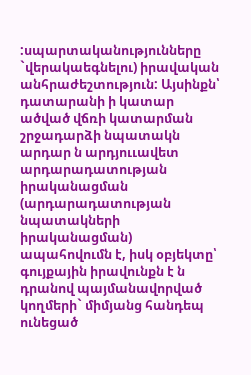:սպարտականությունները `վերակաեգնելու) իրավական անհրաժեշտություն: Այսինքն՝ դատարանի ի կատար ածված վճռի կատարման շրջադարձի նպատակն արդար ն արդյոււավետ արդարադատության իրականացման (արդարադատության նպատակների իրականացման) ապահովումն է, իսկ օբյեկտը՝ գույքային իրավունքն է ն դրանով պայմանավորված կողմերի` միմյանց հանդեպ ունեցած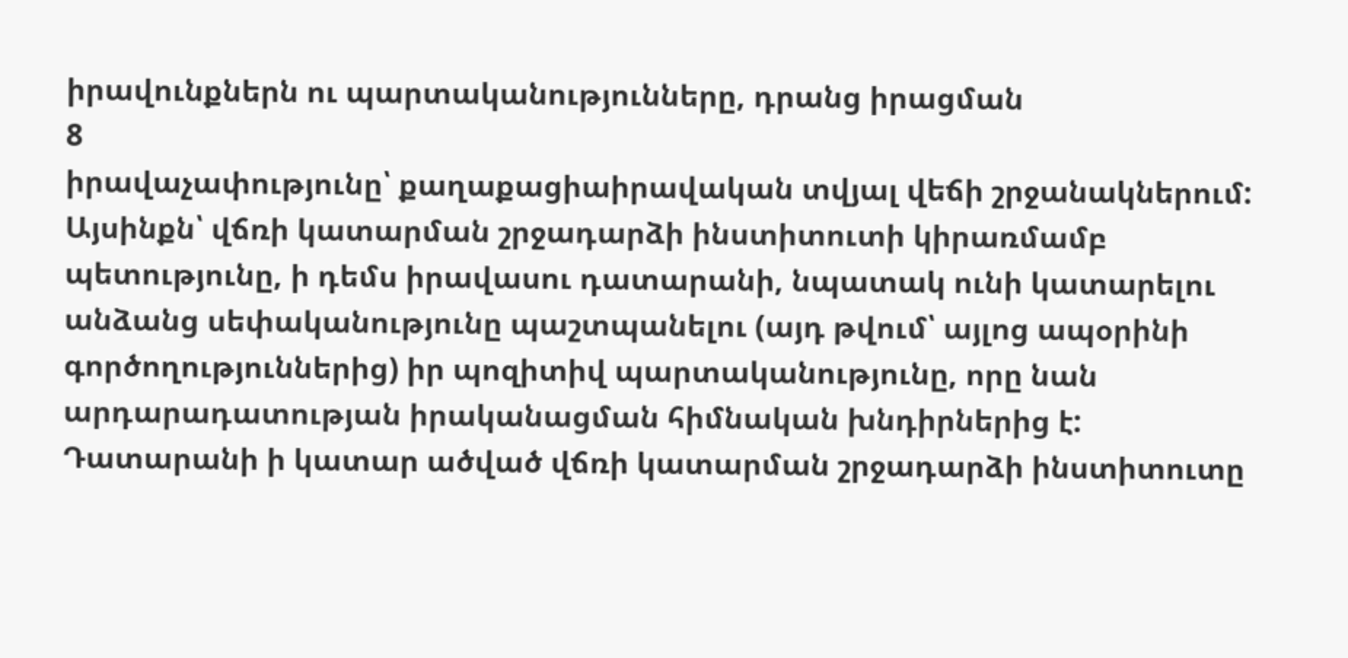իրավունքներն ու պարտականությունները, դրանց իրացման
8
իրավաչափությունը՝ քաղաքացիաիրավական տվյալ վեճի շրջանակներում: Այսինքն՝ վճռի կատարման շրջադարձի ինստիտուտի կիրառմամբ պետությունը, ի դեմս իրավասու դատարանի, նպատակ ունի կատարելու անձանց սեփականությունը պաշտպանելու (այդ թվում՝ այլոց ապօրինի գործողություններից) իր պոզիտիվ պարտականությունը, որը նան արդարադատության իրականացման հիմնական խնդիրներից է: Դատարանի ի կատար ածված վճռի կատարման շրջադարձի ինստիտուտը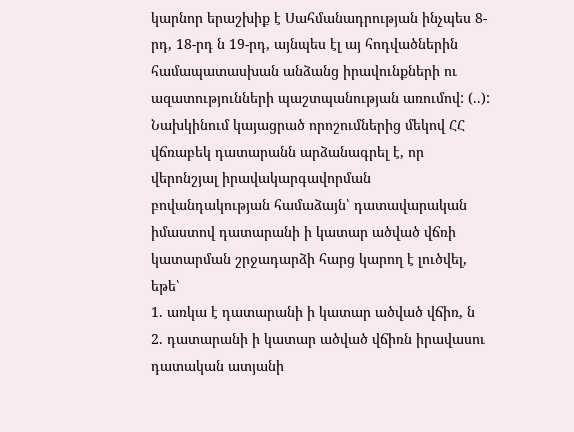կարնոր երաշխիք է Սահմանադրության ինչպես 8-րդ, 18-րդ ն 19-րդ, այնպես էլ այ հոդվածներին համապատասխան անձանց իրավունքների ու ազատությունների պաշտպանության առումով: (..):
Նախկինում կայացրած որոշումներից մեկով ՀՀ վճռաբեկ դատարանն արձանագրել է, որ վերոնշյալ իրավակարգավորման բովանդակության համաձայն՝ դատավարական իմաստով դատարանի ի կատար ածված վճռի կատարման շրջադարձի հարց կարող է լուծվել, եթե՝
1. առկա է դատարանի ի կատար ածված վճիռ, ն
2. դատարանի ի կատար ածված վճիռն իրավասու դատական ատյանի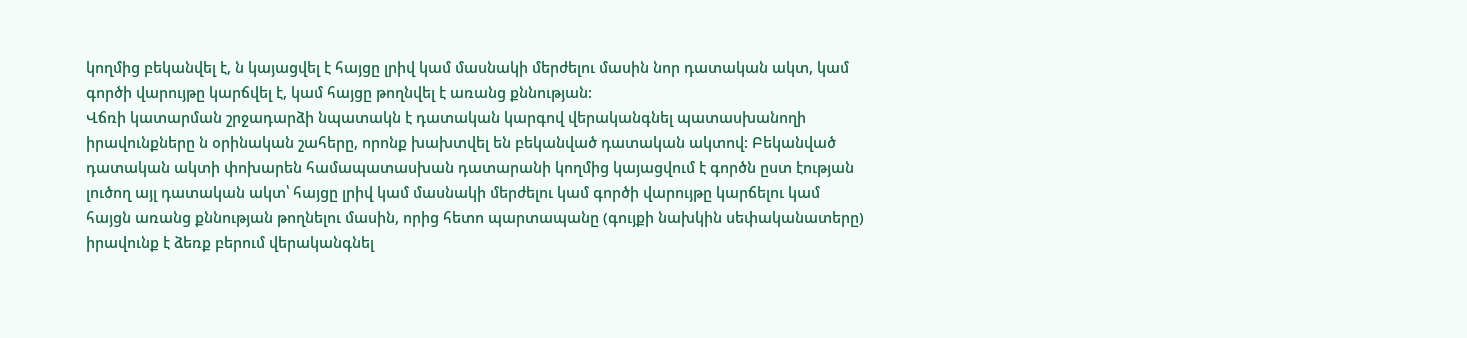կողմից բեկանվել է, ն կայացվել է հայցը լրիվ կամ մասնակի մերժելու մասին նոր դատական ակտ, կամ գործի վարույթը կարճվել է, կամ հայցը թողնվել է առանց քննության:
Վճռի կատարման շրջադարձի նպատակն է դատական կարգով վերականգնել պատասխանողի իրավունքները ն օրինական շահերը, որոնք խախտվել են բեկանված դատական ակտով: Բեկանված դատական ակտի փոխարեն համապատասխան դատարանի կողմից կայացվում է գործն ըստ էության լուծող այլ դատական ակտ՝ հայցը լրիվ կամ մասնակի մերժելու կամ գործի վարույթը կարճելու կամ հայցն առանց քննության թողնելու մասին, որից հետո պարտապանը (գույքի նախկին սեփականատերը) իրավունք է ձեռք բերում վերականգնել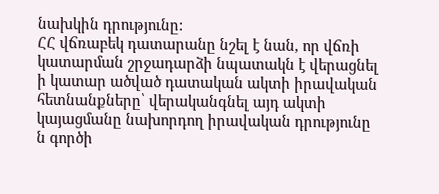նախկին դրությունը:
ՀՀ վճռաբեկ դատարանը նշել է նան, որ վճռի կատարման շրջադարձի նպատակն է վերացնել ի կատար ածված դատական ակտի իրավական հետնանքները՝ վերականգնել այդ ակտի կայացմանը նախորդող իրավական դրությունը ն գործի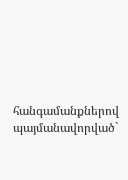հանգամանքներով պայմանավորված`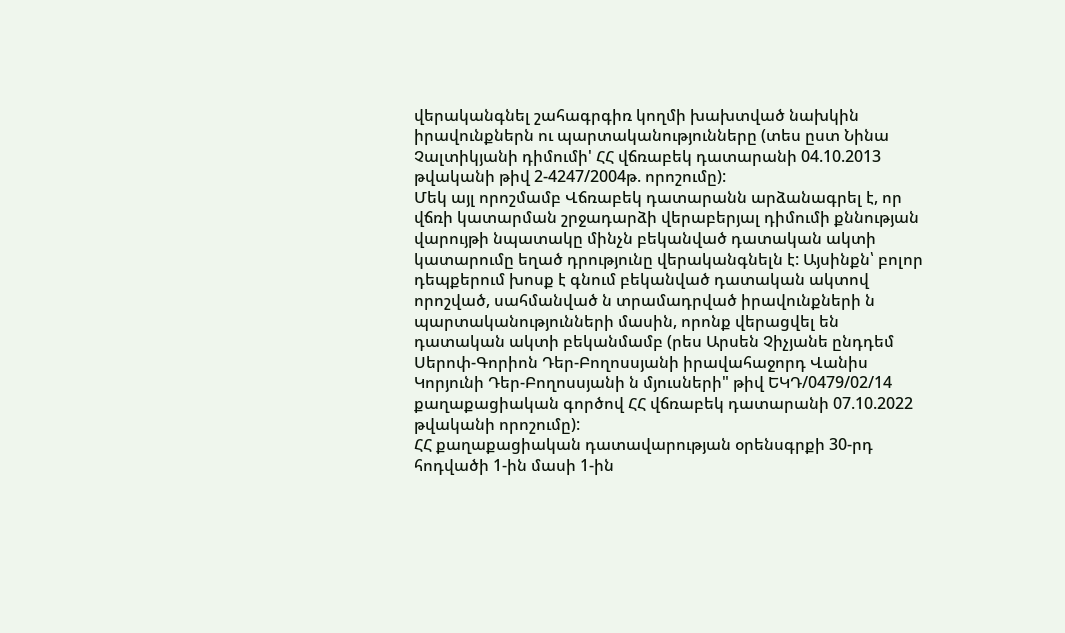վերականգնել շահագրգիռ կողմի խախտված նախկին իրավունքներն ու պարտականությունները (տես ըստ Նինա Չալտիկյանի դիմումի' ՀՀ վճռաբեկ դատարանի 04.10.2013 թվականի թիվ 2-4247/2004թ. որոշումը):
Մեկ այլ որոշմամբ Վճռաբեկ դատարանն արձանագրել է, որ վճռի կատարման շրջադարձի վերաբերյալ դիմումի քննության վարույթի նպատակը մինչն բեկանված դատական ակտի կատարումը եղած դրությունը վերականգնելն է: Այսինքն՝ բոլոր դեպքերում խոսք է գնում բեկանված դատական ակտով որոշված, սահմանված ն տրամադրված իրավունքների ն պարտականությունների մասին, որոնք վերացվել են դատական ակտի բեկանմամբ (րես Արսեն Չիչյանե ընդդեմ Սերոփ-Գորիոն Դեր-Բողոսսյանի իրավահաջորդ Վանիս Կորյունի Դեր-Բողոսսյանի ն մյուսների" թիվ ԵԿԴ/0479/02/14 քաղաքացիական գործով ՀՀ վճռաբեկ դատարանի 07.10.2022 թվականի որոշումը):
ՀՀ քաղաքացիական դատավարության օրենսգրքի 30-րդ հոդվածի 1-ին մասի 1-ին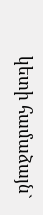կետի համաձայն`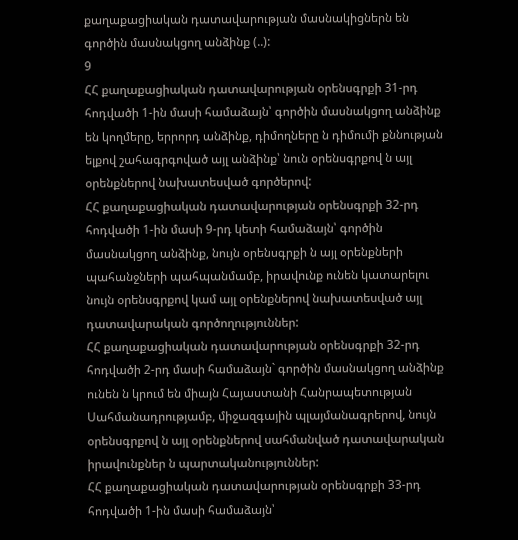քաղաքացիական դատավարության մասնակիցներն են գործին մասնակցող անձինք (..):
9
ՀՀ քաղաքացիական դատավարության օրենսգրքի 31-րդ հոդվածի 1-ին մասի համաձայն՝ գործին մասնակցող անձինք են կողմերը, երրորդ անձինք, դիմողները ն դիմումի քննության ելքով շահագրգոված այլ անձինք՝ նուն օրենսգրքով ն այլ օրենքներով նախատեսված գործերով:
ՀՀ քաղաքացիական դատավարության օրենսգրքի 32-րդ հոդվածի 1-ին մասի 9-րդ կետի համաձայն՝ գործին մասնակցող անձինք, նույն օրենսգրքի ն այլ օրենքների պահանջների պահպանմամբ, իրավունք ունեն կատարելու նույն օրենսգրքով կամ այլ օրենքներով նախատեսված այլ դատավարական գործողություններ:
ՀՀ քաղաքացիական դատավարության օրենսգրքի 32-րդ հոդվածի 2-րդ մասի համաձայն` գործին մասնակցող անձինք ունեն ն կրում են միայն Հայաստանի Հանրապետության Սահմանադրությամբ, միջազգային պլայմանագրերով, նույն օրենսգրքով ն այլ օրենքներով սահմանված դատավարական իրավունքներ ն պարտականություններ:
ՀՀ քաղաքացիական դատավարության օրենսգրքի 33-րդ հոդվածի 1-ին մասի համաձայն՝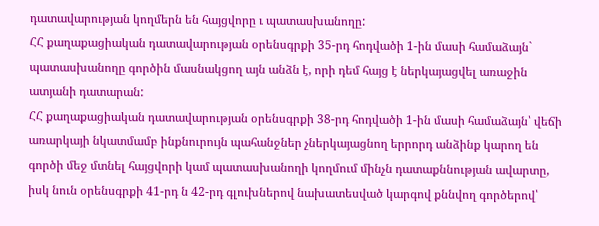դատավարության կողմերն են հայցվորը ւ պատասխանողը:
ՀՀ քաղաքացիական դատավարության օրենսգրքի 35-րդ հոդվածի 1-ին մասի համաձայն` պատասխանողը գործին մասնակցող այն անձն է, որի դեմ հայց է ներկայացվել առաջին ատյանի դատարան:
ՀՀ քաղաքացիական դատավարության օրենսգրքի 38-րդ հոդվածի 1-ին մասի համաձայն՝ վեճի առարկայի նկատմամբ ինքնուրույն պահանջներ չներկայացնող երրորդ անձինք կարող են գործի մեջ մտնել հայցվորի կամ պատասխանողի կողմում մինչն դատաքննության ավարտը, իսկ նուն օրենսգրքի 41-րդ ն 42-րդ գլուխներով նախատեսված կարգով քննվող գործերով՝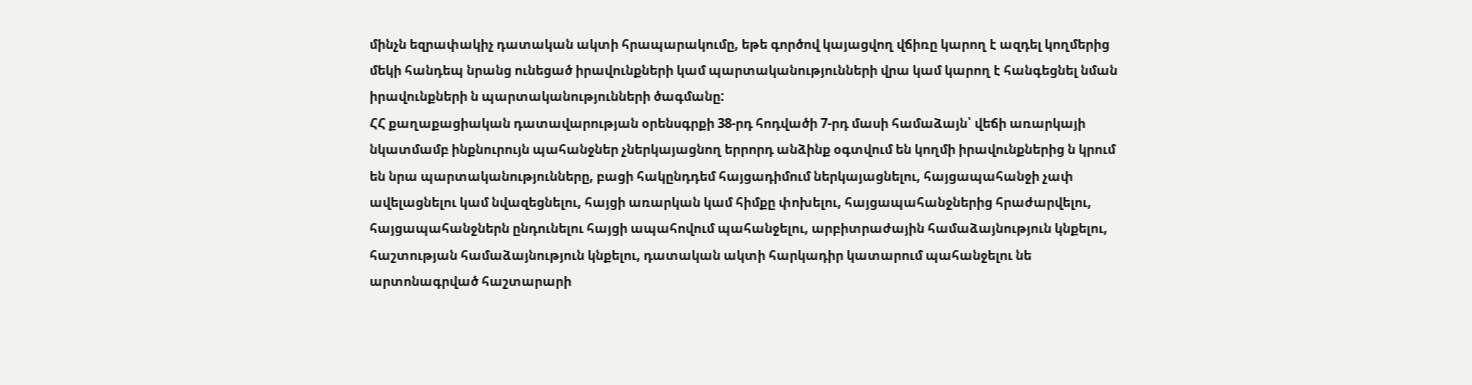մինչն եզրափակիչ դատական ակտի հրապարակումը, եթե գործով կայացվող վճիռը կարող է ազդել կողմերից մեկի հանդեպ նրանց ունեցած իրավունքների կամ պարտականությունների վրա կամ կարող է հանգեցնել նման իրավունքների ն պարտականությունների ծագմանը:
ՀՀ քաղաքացիական դատավարության օրենսգրքի 38-րդ հոդվածի 7-րդ մասի համաձայն՝ վեճի առարկայի նկատմամբ ինքնուրույն պահանջներ չներկայացնող երրորդ անձինք օգտվում են կողմի իրավունքներից ն կրում են նրա պարտականությունները, բացի հակընդդեմ հայցադիմում ներկայացնելու, հայցապահանջի չափ ավելացնելու կամ նվազեցնելու, հայցի առարկան կամ հիմքը փոխելու, հայցապահանջներից հրաժարվելու, հայցապահանջներն ընդունելու հայցի ապահովում պահանջելու, արբիտրաժային համաձայնություն կնքելու, հաշտության համաձայնություն կնքելու, դատական ակտի հարկադիր կատարում պահանջելու նե արտոնագրված հաշտարարի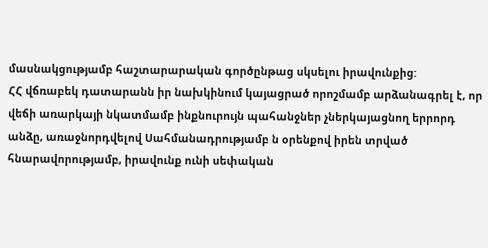մասնակցությամբ հաշտարարական գործընթաց սկսելու իրավունքից:
ՀՀ վճռաբեկ դատարանն իր նախկինում կայացրած որոշմամբ արձանագրել է, որ վեճի առարկայի նկատմամբ ինքնուրույն պահանջներ չներկայացնող երրորդ անձը, առաջնորդվելով Սահմանադրությամբ ն օրենքով իրեն տրված հնարավորությամբ, իրավունք ունի սեփական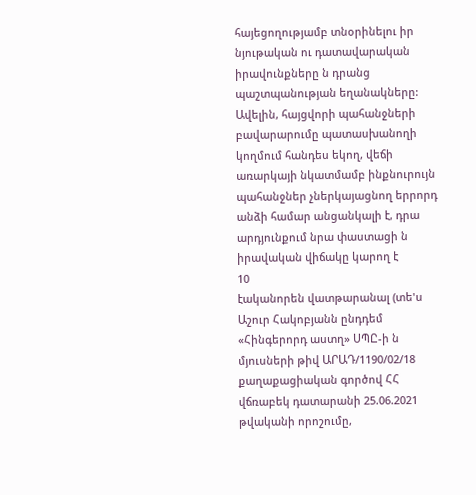հայեցողությամբ տնօրինելու իր նյութական ու դատավարական իրավունքները ն դրանց պաշտպանության եղանակները: Ավելին, հայցվորի պահանջների բավարարումը պատասխանողի կողմում հանդես եկող, վեճի առարկայի նկատմամբ ինքնուրույն պահանջներ չներկայացնող երրորդ անձի համար անցանկալի է, դրա արդյունքում նրա փաստացի ն իրավական վիճակը կարող է
10
էականորեն վատթարանալ (տե'ս Աշուր Հակոբյանն ընդդեմ «Հինգերորդ աստղ» ՍՊԸ-ի ն մյուսների թիվ ԱՐԱԴ/1190/02/18 քաղաքացիական գործով ՀՀ վճռաբեկ դատարանի 25.06.2021 թվականի որոշումը,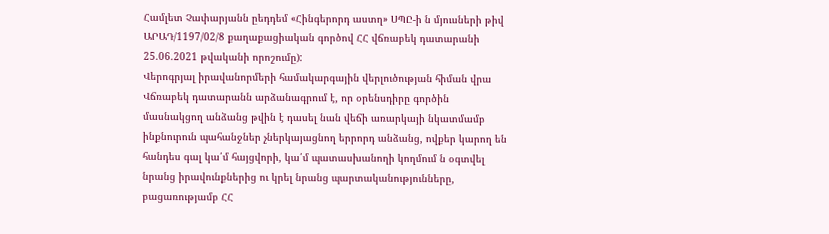Համլետ Չափարյանն ըեդդեմ «Հինգերորդ աստղ» ՍՊԸ-ի ն մյուսների թիվ ԱՐԱԴ/1197/02/8 քաղաքացիական գործով ՀՀ վճռաբեկ դատարանի 25.06.2021 թվականի որոշումը):
Վերոգրյալ իրավանորմերի համակարգային վերլուծության հիման վրա Վճռաբեկ դատարանն արձանագրում է, որ օրենսդիրը գործին մասնակցող անձանց թվին է դասել նան վեճի առարկայի նկատմամբ ինքնուրուն պահանջներ չներկայացնող երրորդ անձանց, ովքեր կարող են հանդես գալ կա՛մ հայցվորի, կա՛մ պատասխանողի կողմում ն օգտվել նրանց իրավունքներից ու կրել նրանց պարտականությունները, բացառությամբ ՀՀ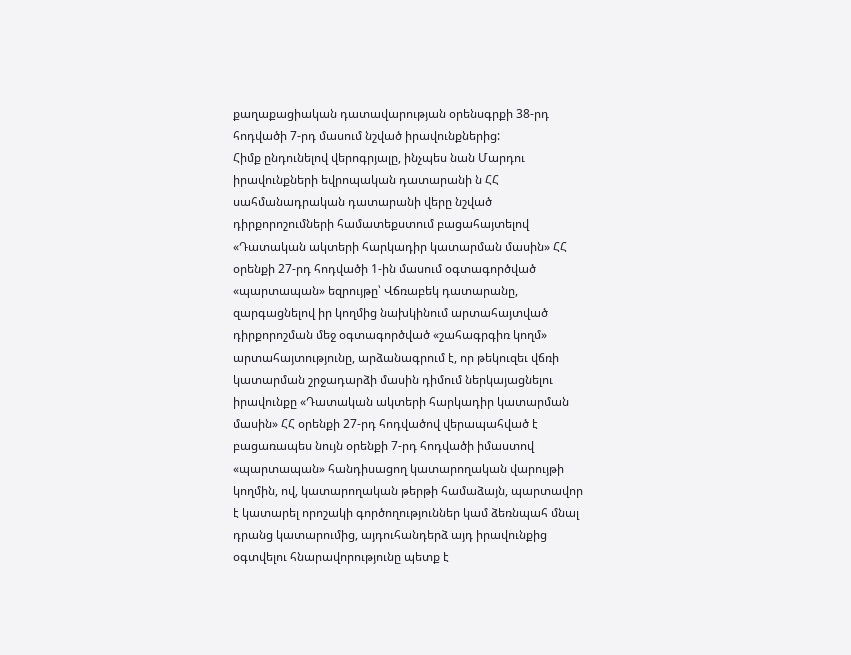քաղաքացիական դատավարության օրենսգրքի 38-րդ հոդվածի 7-րդ մասում նշված իրավունքներից:
Հիմք ընդունելով վերոգրյալը, ինչպես նան Մարդու իրավունքների եվրոպական դատարանի ն ՀՀ սահմանադրական դատարանի վերը նշված դիրքորոշումների համատեքստում բացահայտելով «Դատական ակտերի հարկադիր կատարման մասին» ՀՀ օրենքի 27-րդ հոդվածի 1-ին մասում օգտագործված «պարտապան» եզրույթը՝ Վճռաբեկ դատարանը, զարգացնելով իր կողմից նախկինում արտահայտված դիրքորոշման մեջ օգտագործված «շահագրգիռ կողմ» արտահայտությունը, արձանագրում է, որ թեկուզեւ վճռի կատարման շրջադարձի մասին դիմում ներկայացնելու իրավունքը «Դատական ակտերի հարկադիր կատարման մասին» ՀՀ օրենքի 27-րդ հոդվածով վերապահված է բացառապես նույն օրենքի 7-րդ հոդվածի իմաստով «պարտապան» հանդիսացող կատարողական վարույթի կողմին, ով, կատարողական թերթի համաձայն, պարտավոր է կատարել որոշակի գործողություններ կամ ձեռնպահ մնալ դրանց կատարումից, այդուհանդերձ այդ իրավունքից օգտվելու հնարավորությունը պետք է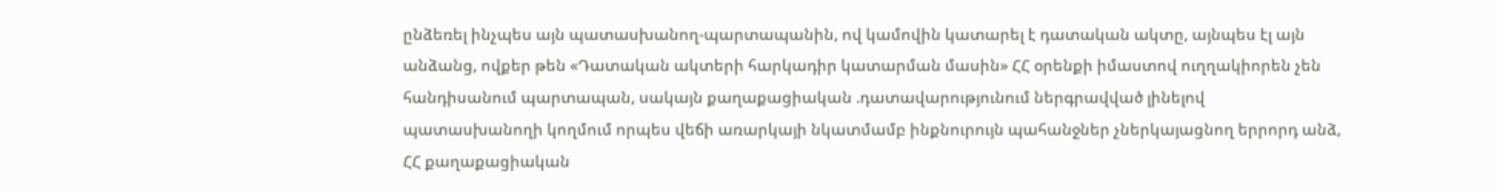ընձեռել ինչպես այն պատասխանող-պարտապանին, ով կամովին կատարել է դատական ակտը, այնպես էլ այն անձանց, ովքեր թեն «Դատական ակտերի հարկադիր կատարման մասին» ՀՀ օրենքի իմաստով ուղղակիորեն չեն հանդիսանում պարտապան, սակայն քաղաքացիական .դատավարությունում ներգրավված լինելով պատասխանողի կողմում որպես վեճի առարկայի նկատմամբ ինքնուրույն պահանջներ չներկայացնող երրորդ անձ, ՀՀ քաղաքացիական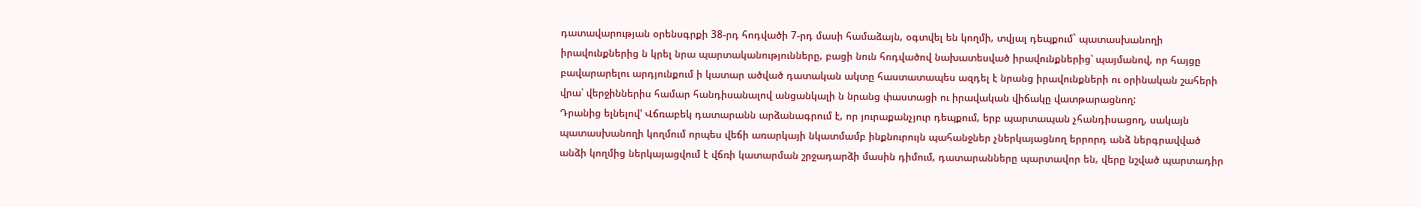դատավարության օրենսգրքի 38-րդ հոդվածի 7-րդ մասի համաձայն, օգտվել են կողմի, տվյալ դեպքում` պատասխանողի իրավունքներից ն կրել նրա պարտականությունները, բացի նուն հոդվածով նախատեսված իրավունքներից՝ պայմանով, որ հայցը բավարարելու արդյունքում ի կատար ածված դատական ակտը հաստատապես ազդել է նրանց իրավունքների ու օրինական շահերի վրա՝ վերջիններիս համար հանդիսանալով անցանկալի ն նրանց փաստացի ու իրավական վիճակը վատթարացնող:
Դրանից ելնելով' Վճռաբեկ դատարանն արձանագրում է, որ յուրաքանչյուր դեպքում, երբ պարտապան չհանդիսացող, սակայն պատասխանողի կողմում որպես վեճի առարկայի նկատմամբ ինքնուրույն պահանջներ չներկայացնող երրորդ անձ ներգրավված անձի կողմից ներկայացվում է վճռի կատարման շրջադարձի մասին դիմում, դատարանները պարտավոր են, վերը նշված պարտադիր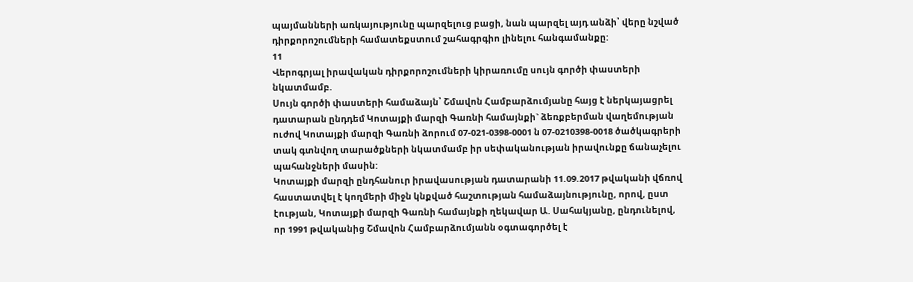պայմանների առկայությունը պարզելուց բացի, նան պարզել այդ անձի՝ վերը նշված դիրքորոշումների համատեքստում շահագրգիո լինելու հանգամանքը:
11
Վերոգրյալ իրավական դիրքորոշումների կիրառումը սույն գործի փաստերի նկատմամբ.
Սույն գործի փաստերի համաձայն՝ Շմավոն Համբարձումյանը հայց է ներկայացրել դատարան ընդդեմ Կոտայքի մարզի Գառնի համայնքի` ձեռքբերման վաղեմության ուժով Կոտայքի մարզի Գառնի ձորում 07-021-0398-0001 ն 07-0210398-0018 ծածկագրերի տակ գտնվող տարածքների նկատմամբ իր սեփականության իրավունքը ճանաչելու պահանջների մասին:
Կոտայքի մարզի ընդհանուր իրավասության դատարանի 11.09.2017 թվականի վճռով հաստատվել է կողմերի միջն կնքված հաշտության համաձայնությունը, որով, ըստ էության, Կոտայքի մարզի Գառնի համայնքի ղեկավար Ա. Սահակյանը, ընդունելով, որ 1991 թվականից Շմավոն Համբարձումյանն օգտագործել է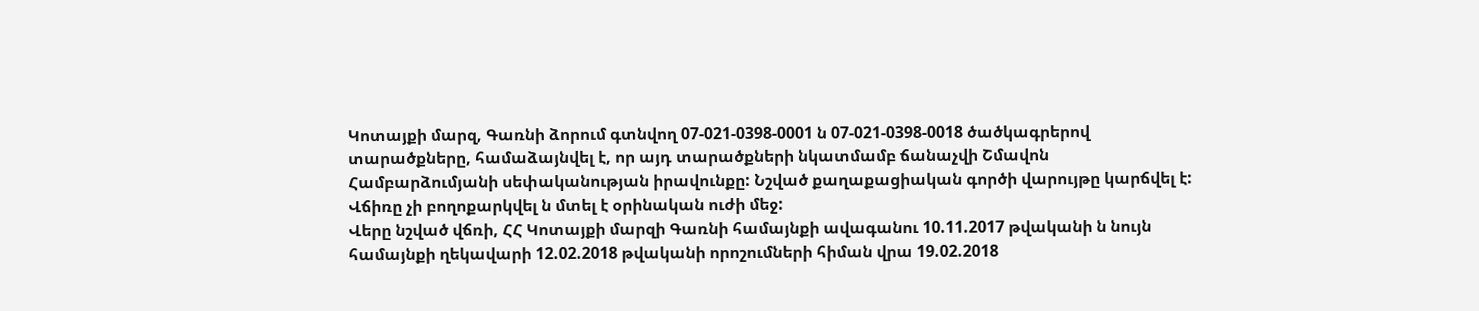Կոտայքի մարզ, Գառնի ձորում գտնվող 07-021-0398-0001 ն 07-021-0398-0018 ծածկագրերով տարածքները, համաձայնվել է, որ այդ տարածքների նկատմամբ ճանաչվի Շմավոն Համբարձումյանի սեփականության իրավունքը: Նշված քաղաքացիական գործի վարույթը կարճվել է: Վճիռը չի բողոքարկվել ն մտել է օրինական ուժի մեջ:
Վերը նշված վճռի, ՀՀ Կոտայքի մարզի Գառնի համայնքի ավագանու 10.11.2017 թվականի ն նույն համայնքի ղեկավարի 12.02.2018 թվականի որոշումների հիման վրա 19.02.2018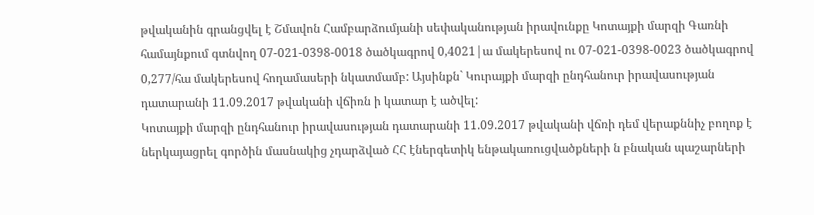թվականին գրանցվել է Շմավոն Համբարձումյանի սեփականության իրավունքը Կոտայքի մարզի Գառնի համայնքում գտնվող 07-021-0398-0018 ծածկագրով 0,4021|ա մակերեսով ու 07-021-0398-0023 ծածկագրով 0,277/հա մակերեսով հողամասերի նկատմամբ: Այսինքն` Կուրայքի մարզի ընդհանուր իրավասության դատարանի 11.09.2017 թվականի վճիռն ի կատար է ածվել:
Կոտայքի մարզի ընդհանուր իրավասության դատարանի 11.09.2017 թվականի վճռի դեմ վերաքննիչ բողոք է ներկայացրել գործին մասնակից չդարձված ՀՀ էներգետիկ ենթակառուցվածքների ն բնական պաշարների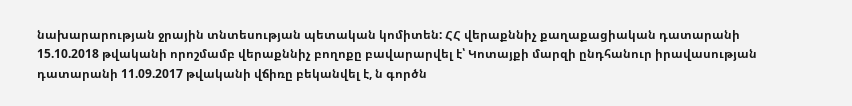նախարարության ջրային տնտեսության պետական կոմիտեն: ՀՀ վերաքննիչ քաղաքացիական դատարանի 15.10.2018 թվականի որոշմամբ վերաքննիչ բողոքը բավարարվել է՝ Կոտայքի մարզի ընդհանուր իրավասության դատարանի 11.09.2017 թվականի վճիռը բեկանվել է, ն գործն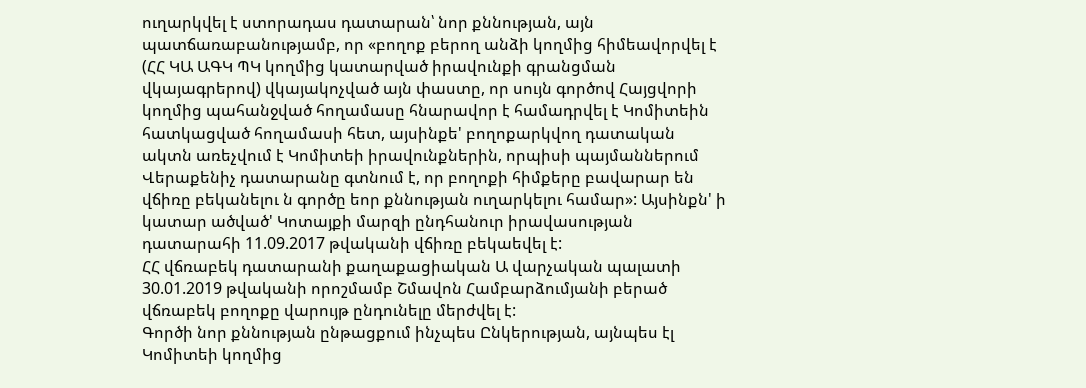ուղարկվել է ստորադաս դատարան՝ նոր քննության, այն պատճառաբանությամբ, որ «բողոք բերող անձի կողմից հիմեավորվել է (ՀՀ ԿԱ ԱԳԿ ՊԿ կողմից կատարված իրավունքի գրանցման վկայագրերով) վկայակոչված այն փաստը, որ սույն գործով Հայցվորի կողմից պահանջված հողամասը հնարավոր է համադրվել է Կոմիտեին հատկացված հողամասի հետ, այսինքե' բողոքարկվող դատական ակտն առեչվում է Կոմիտեի իրավունքներին, որպիսի պայմաններում Վերաքենիչ դատարանը գտնում է, որ բողոքի հիմքերը բավարար են վճիռը բեկանելու ն գործը եոր քննության ուղարկելու համար»: Այսինքն' ի կատար ածված' Կոտայքի մարզի ընդհանուր իրավասության դատարահի 11.09.2017 թվականի վճիռը բեկաեվել է:
ՀՀ վճռաբեկ դատարանի քաղաքացիական Ա վարչական պալատի 30.01.2019 թվականի որոշմամբ Շմավոն Համբարձումյանի բերած վճռաբեկ բողոքը վարույթ ընդունելը մերժվել է:
Գործի նոր քննության ընթացքում ինչպես Ընկերության, այնպես էլ Կոմիտեի կողմից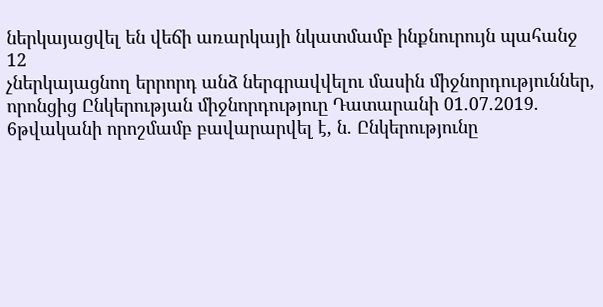ներկայացվել են վեճի առարկայի նկատմամբ ինքնուրույն պահանջ
12
չներկայացնող երրորդ անձ ներգրավվելու մասին միջնորդություններ, որոնցից Ընկերության միջնորդություը Դատարանի 01.07.2019. 6թվականի որոշմամբ բավարարվել է, ն. Ընկերությունը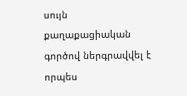սույն քաղաքացիական գործով ներգրավվել է որպես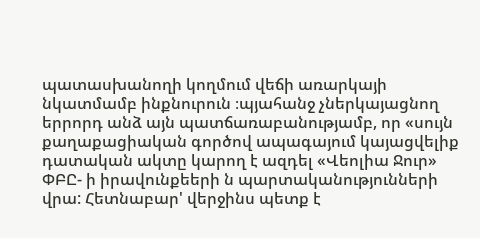պատասխանողի կողմում վեճի առարկայի նկատմամբ ինքնուրուն ։պյահանջ չներկայացնող երրորդ անձ այն պատճառաբանությամբ, որ «սույն քաղաքացիական գործով ապագայում կայացվելիք դատական ակտը կարող է ազդել «Վեոլիա Ջուր» ՓԲԸ- ի իրավունքեերի ն պարտականությունների վրա: Հետնաբար' վերջինս պետք է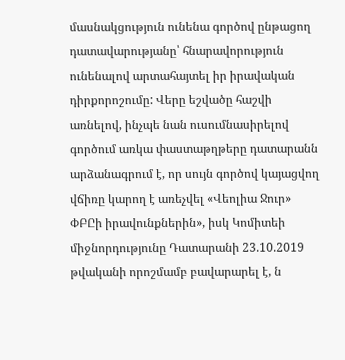մասնակցություն ունենա գործով ընթացող դատավարությանը՝ հնարավորություն ունենալով արտահայտել իր իրավական դիրքորոշումը: Վերը եշվածը հաշվի առնելով, ինչպե նան ուսումնասիրելով գործում առկա փաստաթղթերը դատարանն արձանագրում է, որ սույն գործով կայացվող վճիռը կարող է առեչվել «Վեոլիա Ջուր» ՓԲԸի իրավունքներին», իսկ Կոմիտեի միջնորդությունը Դատարանի 23.10.2019 թվականի որոշմամբ բավարարել է, ն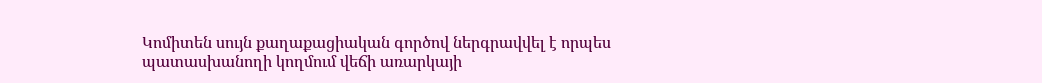Կոմիտեն սույն քաղաքացիական գործով ներգրավվել է որպես պատասխանողի կողմում վեճի առարկայի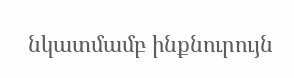նկատմամբ ինքնուրույն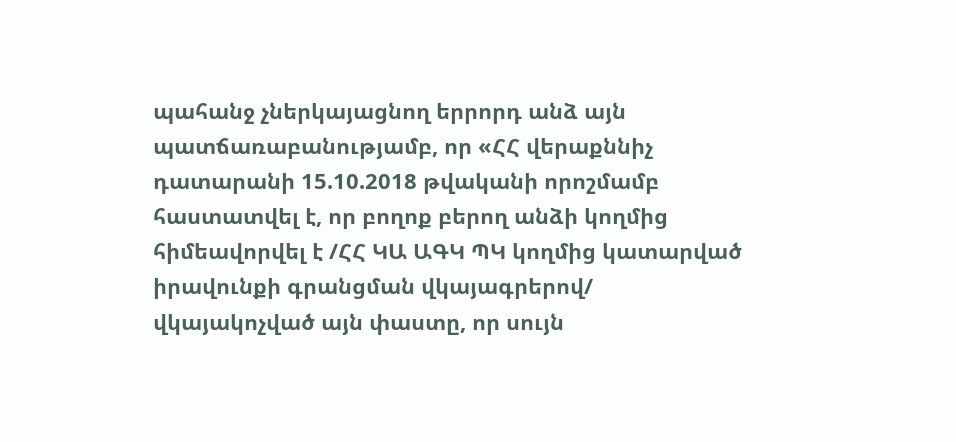պահանջ չներկայացնող երրորդ անձ այն պատճառաբանությամբ, որ «ՀՀ վերաքննիչ դատարանի 15.10.2018 թվականի որոշմամբ հաստատվել է, որ բողոք բերող անձի կողմից հիմեավորվել է /ՀՀ ԿԱ ԱԳԿ ՊԿ կողմից կատարված իրավունքի գրանցման վկայագրերով/ վկայակոչված այն փաստը, որ սույն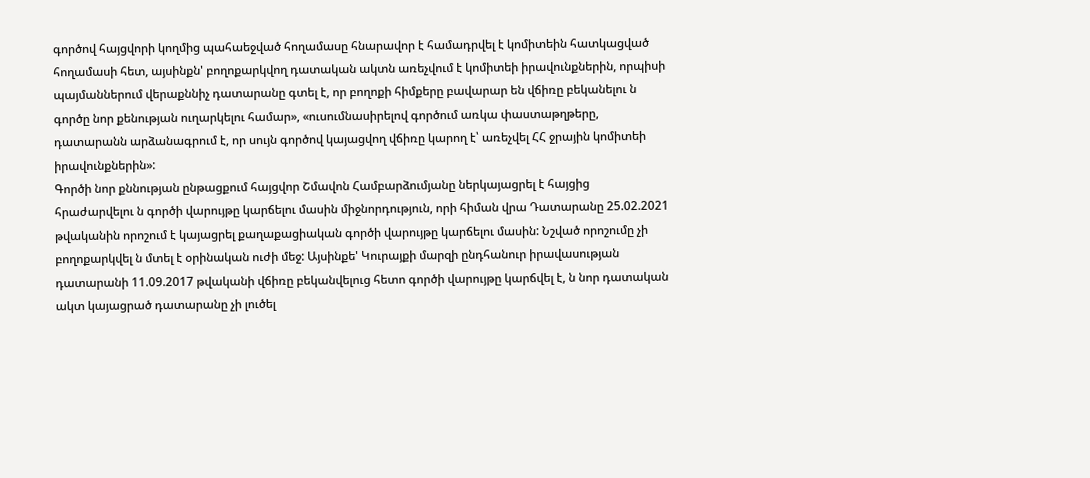գործով հայցվորի կողմից պահաեջված հողամասը հնարավոր է համադրվել է կոմիտեին հատկացված հողամասի հետ, այսինքն' բողոքարկվող դատական ակտն առեչվում է կոմիտեի իրավունքներին, որպիսի պայմաններում վերաքննիչ դատարանը գտել է, որ բողոքի հիմքերը բավարար են վճիռը բեկանելու ն գործը նոր քենության ուղարկելու համար», «ուսումնասիրելով գործում առկա փաստաթղթերը, դատարանն արձանագրում է, որ սույն գործով կայացվող վճիռը կարող է՝ առեչվել ՀՀ ջրային կոմիտեի իրավունքներին»:
Գործի նոր քննության ընթացքում հայցվոր Շմավոն Համբարձումյանը ներկայացրել է հայցից հրաժարվելու ն գործի վարույթը կարճելու մասին միջնորդություն, որի հիման վրա Դատարանը 25.02.2021 թվականին որոշում է կայացրել քաղաքացիական գործի վարույթը կարճելու մասին: Նշված որոշումը չի բողոքարկվել ն մտել է օրինական ուժի մեջ: Այսինքե' Կուրայքի մարզի ընդհանուր իրավասության դատարանի 11.09.2017 թվականի վճիռը բեկանվելուց հետո գործի վարույթը կարճվել է, ն նոր դատական ակտ կայացրած դատարանը չի լուծել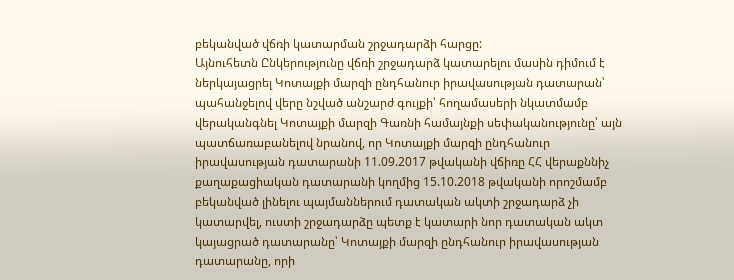բեկանված վճռի կատարման շրջադարձի հարցը:
Այնուհետն Ընկերությունը վճռի շրջադարձ կատարելու մասին դիմում է ներկայացրել Կոտայքի մարզի ընդհանուր իրավասության դատարան՝ պահանջելով վերը նշված անշարժ գույքի՝ հողամասերի նկատմամբ վերականգնել Կոտայքի մարզի Գառնի համայնքի սեփականությունը՝ այն պատճառաբանելով նրանով, որ Կոտայքի մարզի ընդհանուր իրավասության դատարանի 11.09.2017 թվականի վճիռը ՀՀ վերաքննիչ քաղաքացիական դատարանի կողմից 15.10.2018 թվականի որոշմամբ բեկանված լինելու պայմաններում դատական ակտի շրջադարձ չի կատարվել, ուստի շրջադարձը պետք է կատարի նոր դատական ակտ կայացրած դատարանը՝ Կոտայքի մարզի ընդհանուր իրավասության դատարանը, որի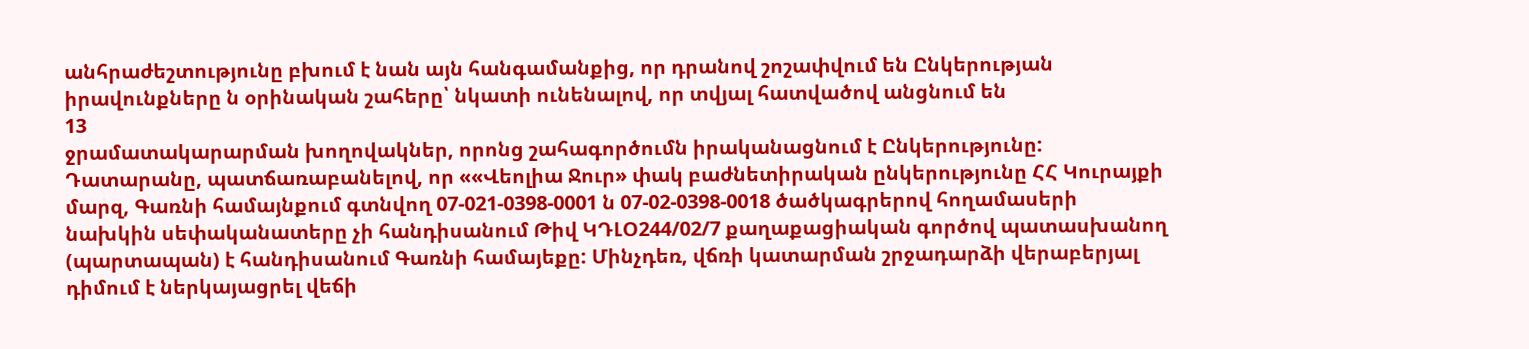անհրաժեշտությունը բխում է նան այն հանգամանքից, որ դրանով շոշափվում են Ընկերության իրավունքները ն օրինական շահերը՝ նկատի ունենալով, որ տվյալ հատվածով անցնում են
13
ջրամատակարարման խողովակներ, որոնց շահագործումն իրականացնում է Ընկերությունը:
Դատարանը, պատճառաբանելով, որ ««Վեոլիա Ջուր» փակ բաժնետիրական ընկերությունը ՀՀ Կուրայքի մարզ, Գառնի համայնքում գտնվող 07-021-0398-0001 ն 07-02-0398-0018 ծածկագրերով հողամասերի նախկին սեփականատերը չի հանդիսանում Թիվ ԿԴԼՕ244/02/7 քաղաքացիական գործով պատասխանող (պարտապան) է հանդիսանում Գառնի համայեքը: Մինչդեռ, վճռի կատարման շրջադարձի վերաբերյալ դիմում է ներկայացրել վեճի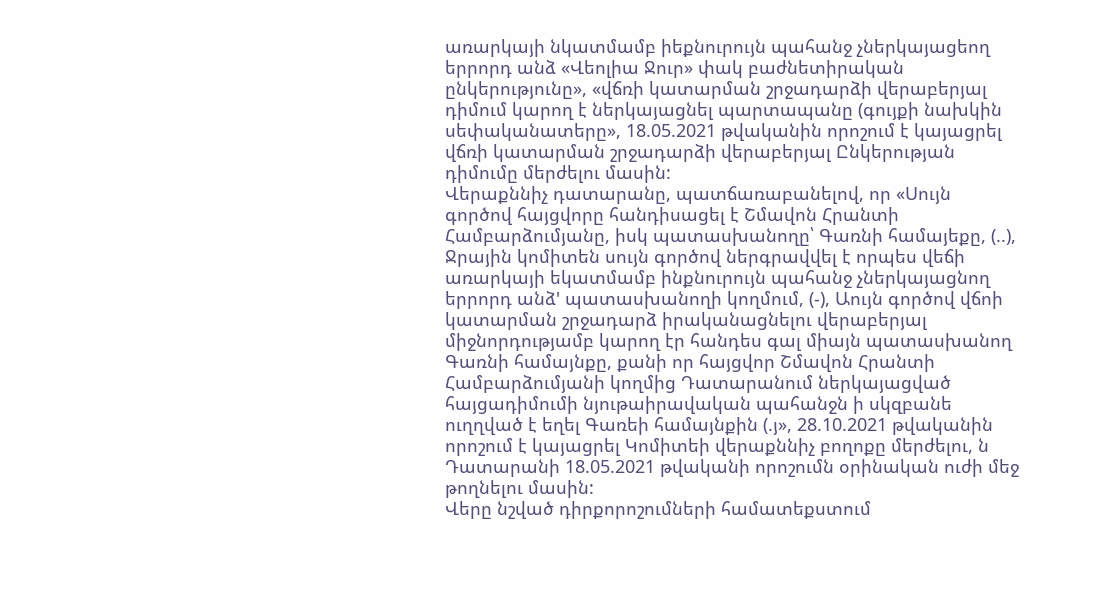առարկայի նկատմամբ իեքնուրույն պահանջ չներկայացեող երրորդ անձ «Վեոլիա Ջուր» փակ բաժնետիրական ընկերությունը», «վճռի կատարման շրջադարձի վերաբերյալ դիմում կարող է ներկայացնել պարտապանը (գույքի նախկին սեփականատերը», 18.05.2021 թվականին որոշում է կայացրել վճռի կատարման շրջադարձի վերաբերյալ Ընկերության դիմումը մերժելու մասին:
Վերաքննիչ դատարանը, պատճառաբանելով, որ «Սույն գործով հայցվորը հանդիսացել է Շմավոն Հրանտի Համբարձումյանը, իսկ պատասխանողը՝ Գառնի համայեքը, (..), Ջրային կոմիտեն սույն գործով ներգրավվել է որպես վեճի առարկայի եկատմամբ ինքնուրույն պահանջ չներկայացնող երրորդ անձ' պատասխանողի կողմում, (-), Աույն գործով վճոի կատարման շրջադարձ իրականացնելու վերաբերյալ միջնորդությամբ կարող էր հանդես գալ միայն պատասխանող Գառնի համայնքը, քանի որ հայցվոր Շմավոն Հրանտի Համբարձումյանի կողմից Դատարանում ներկայացված հայցադիմումի նյութաիրավական պահանջն ի սկզբանե ուղղված է եղել Գառեի համայնքին (.յ», 28.10.2021 թվականին որոշում է կայացրել Կոմիտեի վերաքննիչ բողոքը մերժելու, ն Դատարանի 18.05.2021 թվականի որոշումն օրինական ուժի մեջ թողնելու մասին:
Վերը նշված դիրքորոշումների համատեքստում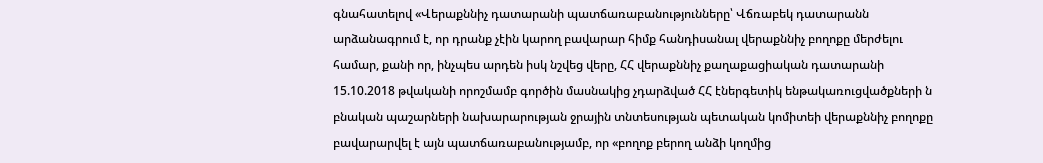գնահատելով «Վերաքննիչ դատարանի պատճառաբանությունները՝ Վճռաբեկ դատարանն արձանագրում է, որ դրանք չէին կարող բավարար հիմք հանդիսանալ վերաքննիչ բողոքը մերժելու համար, քանի որ, ինչպես արդեն իսկ նշվեց վերը, ՀՀ վերաքննիչ քաղաքացիական դատարանի 15.10.2018 թվականի որոշմամբ գործին մասնակից չդարձված ՀՀ էներգետիկ ենթակառուցվածքների ն բնական պաշարների նախարարության ջրային տնտեսության պետական կոմիտեի վերաքննիչ բողոքը բավարարվել է այն պատճառաբանությամբ, որ «բողոք բերող անձի կողմից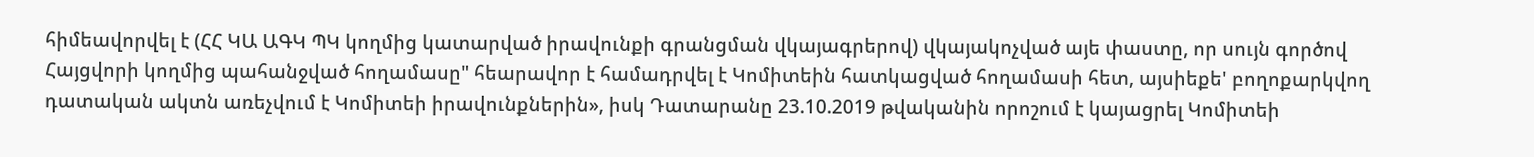հիմեավորվել է (ՀՀ ԿԱ ԱԳԿ ՊԿ կողմից կատարված իրավունքի գրանցման վկայագրերով) վկայակոչված այե փաստը, որ սույն գործով Հայցվորի կողմից պահանջված հողամասը" հեարավոր է համադրվել է Կոմիտեին հատկացված հողամասի հետ, այսիեքե' բողոքարկվող դատական ակտն առեչվում է Կոմիտեի իրավունքներին», իսկ Դատարանը 23.10.2019 թվականին որոշում է կայացրել Կոմիտեի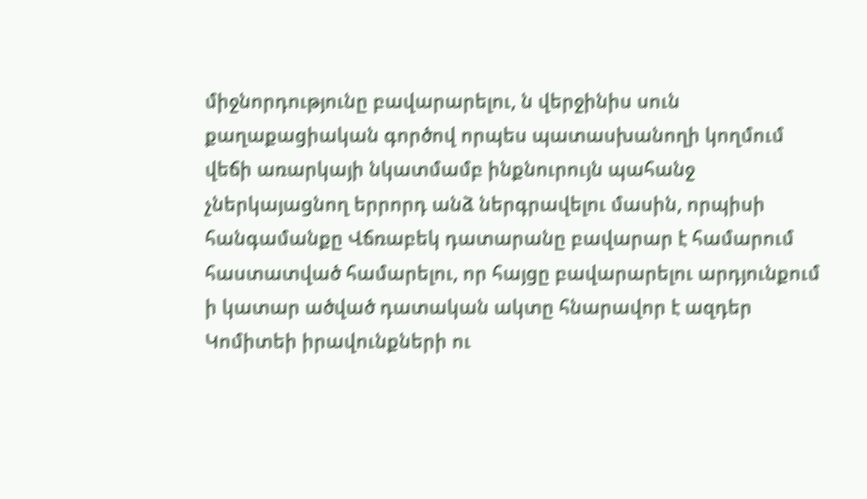միջնորդությունը բավարարելու, ն վերջինիս սուն քաղաքացիական գործով որպես պատասխանողի կողմում վեճի առարկայի նկատմամբ ինքնուրույն պահանջ չներկայացնող երրորդ անձ ներգրավելու մասին, որպիսի հանգամանքը Վճռաբեկ դատարանը բավարար է համարում հաստատված համարելու, որ հայցը բավարարելու արդյունքում ի կատար ածված դատական ակտը հնարավոր է ազդեր Կոմիտեի իրավունքների ու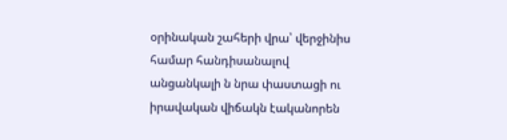օրինական շահերի վրա՝ վերջինիս համար հանդիսանալով անցանկալի ն նրա փաստացի ու իրավական վիճակն էականորեն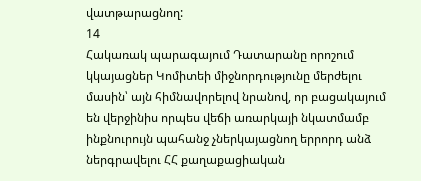վատթարացնող:
14
Հակառակ պարագայում Դատարանը որոշում կկայացներ Կոմիտեի միջնորդությունը մերժելու մասին՝ այն հիմնավորելով նրանով, որ բացակայում են վերջինիս որպես վեճի առարկայի նկատմամբ ինքնուրույն պահանջ չներկայացնող երրորդ անձ ներգրավելու ՀՀ քաղաքացիական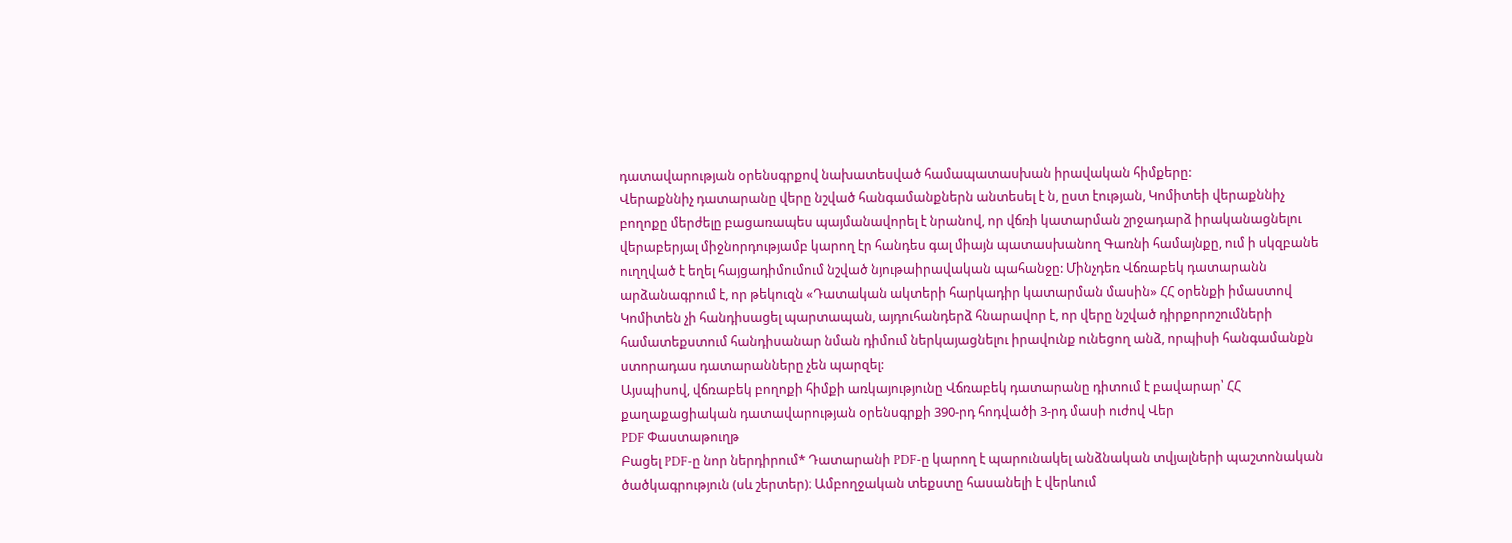դատավարության օրենսգրքով նախատեսված համապատասխան իրավական հիմքերը:
Վերաքննիչ դատարանը վերը նշված հանգամանքներն անտեսել է ն, ըստ էության, Կոմիտեի վերաքննիչ բողոքը մերժելը բացառապես պայմանավորել է նրանով, որ վճռի կատարման շրջադարձ իրականացնելու վերաբերյալ միջնորդությամբ կարող էր հանդես գալ միայն պատասխանող Գառնի համայնքը, ում ի սկզբանե ուղղված է եղել հայցադիմումում նշված նյութաիրավական պահանջը: Մինչդեռ Վճռաբեկ դատարանն արձանագրում է, որ թեկուզն «Դատական ակտերի հարկադիր կատարման մասին» ՀՀ օրենքի իմաստով Կոմիտեն չի հանդիսացել պարտապան, այդուհանդերձ հնարավոր է, որ վերը նշված դիրքորոշումների համատեքստում հանդիսանար նման դիմում ներկայացնելու իրավունք ունեցող անձ, որպիսի հանգամանքն ստորադաս դատարանները չեն պարզել:
Այսպիսով, վճռաբեկ բողոքի հիմքի առկայությունը Վճռաբեկ դատարանը դիտում է բավարար՝ ՀՀ քաղաքացիական դատավարության օրենսգրքի 390-րդ հոդվածի 3-րդ մասի ուժով Վեր
PDF Փաստաթուղթ
Բացել PDF-ը նոր ներդիրում* Դատարանի PDF-ը կարող է պարունակել անձնական տվյալների պաշտոնական ծածկագրություն (սև շերտեր)։ Ամբողջական տեքստը հասանելի է վերևում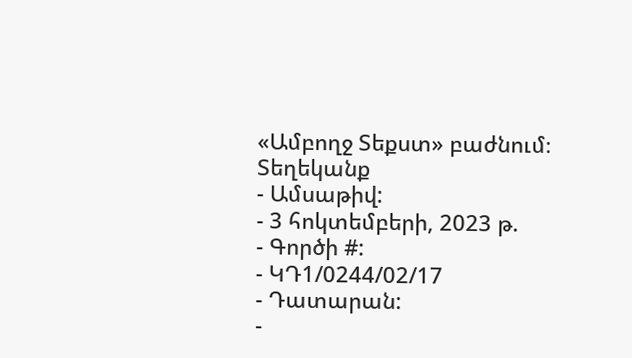«Ամբողջ Տեքստ» բաժնում։
Տեղեկանք
- Ամսաթիվ:
- 3 հոկտեմբերի, 2023 թ.
- Գործի #:
- ԿԴ1/0244/02/17
- Դատարան:
-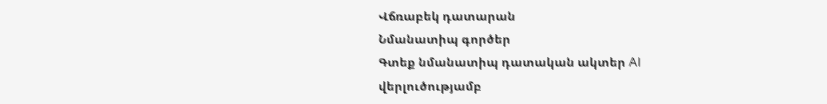Վճռաբեկ դատարան
Նմանատիպ գործեր
Գտեք նմանատիպ դատական ակտեր AI վերլուծությամբ